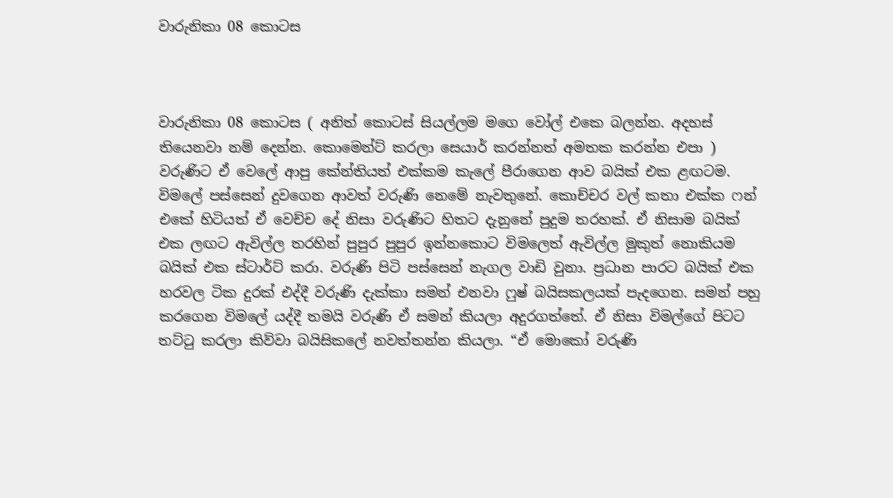වාරුනිකා 08 කොටස



වාරුනිකා 08 කොටස ( අනිත් කොටස් සියල්ලම මගෙ වෝල් එකෙ බලන්න. අදහස් තියෙනවා නම් දෙන්න. කොමෙන්ට් කරලා සෙයාර් කරන්නත් අමතක කරන්න එපා ) වරුණිට ඒ වෙලේ ආපු කේන්තියත් එක්කම කැලේ පීරාගෙන ආව බයික් එක ළඟටම. විමලේ පස්සෙන් දුවගෙන ආවත් වරුණි නෙමේ නැවතුනේ. කොච්චර වල් කතා එක්ක ෆන් එකේ හිටියත් ඒ වෙච්ච දේ නිසා වරුණිට හිතට දැනුනේ පුදුම තරහක්. ඒ නිසාම බයික් එක ලඟට ඇවිල්ල තරහින් පුපුර පුපුර ඉන්නකොට විමලෙත් ඇවිල්ල මුකුත් නොකියම බයික් එක ස්ටාර්ට් කරා. වරුණි පිටි පස්සෙන් නැගල වාඩි වුනා. ප්‍රධාන පාරට බයික් එක හරවල ටික දුරක් එද්දී වරුණි දැක්කා සමන් එනවා ෆුෂ් බයිසකලයක් පැදගෙන. සමන් පහු කරගෙන විමලේ යද්දී තමයි වරුණි ඒ සමන් කියලා අදුරගත්තේ. ඒ නිසා විමල්ගේ පිටට තට්ටු කරලා කිව්වා බයිසිකලේ නවත්තන්න කියලා. “ඒ මොකෝ වරුණි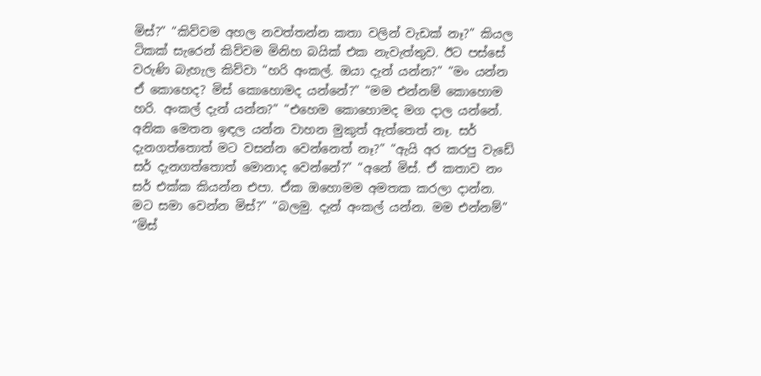මිස්?” “කිව්වම අහල නවත්තන්න කතා වලින් වැඩක් නෑ?” කියල ටිකක් සැරෙන් කිව්වම මිනිහ බයික් එක නැවැත්තුව. ඊට පස්සේ වරුණි බැහැල කිව්වා “හරි අංකල්. ඔයා දැන් යන්න?” “මං යන්න ඒ කොහෙද? මිස් කොහොමද යන්නේ?” “මම එන්නම් කොහොම හරි. අංකල් දැන් යන්න?” “එහෙම කොහොමද මග දාල යන්නේ. අනික මෙතන ඉඳල යන්න වාහන මුකුත් ඇත්තෙත් නෑ. සර් දැනගත්තොත් මට වසන්න වෙන්නෙත් නෑ?” “ඇයි අර කරපු වැඩේ සර් දැනගත්තොත් මොනාද වෙන්නේ?” “අනේ මිස්. ඒ කතාව නං සර් එක්ක කියන්න එපා. ඒක ඔහොමම අමතක කරලා දාන්න. මට සමා වෙන්න මිස්?” “බලමු. දැන් අංකල් යන්න. මම එන්නම්” “මිස්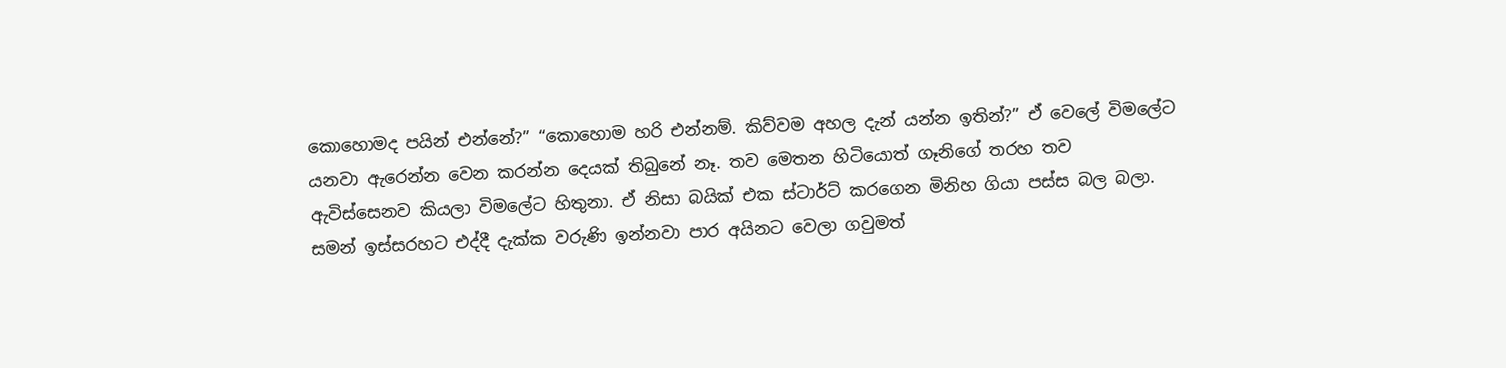කොහොමද පයින් එන්නේ?” “කොහොම හරි එන්නම්. කිව්වම අහල දැන් යන්න ඉතින්?” ඒ වෙලේ විමලේට යනවා ඇරෙන්න වෙන කරන්න දෙයක් තිබුනේ නෑ. තව මෙතන හිටියොත් ගෑනිගේ තරහ තව ඇවිස්සෙනව කියලා විමලේට හිතුනා. ඒ නිසා බයික් එක ස්ටාර්ට් කරගෙන මිනිහ ගියා පස්ස බල බලා. සමන් ඉස්සරහට එද්දී දැක්ක වරුණි ඉන්නවා පාර අයිනට වෙලා ගවුමත්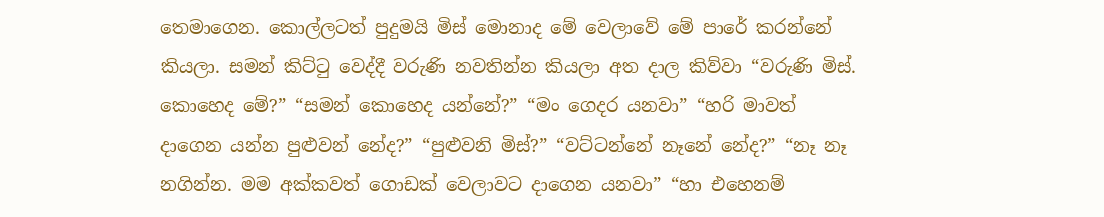තෙමාගෙන. කොල්ලටත් පුදුමයි මිස් මොනාද මේ වෙලාවේ මේ පාරේ කරන්නේ කියලා. සමන් කිට්ටු වෙද්දී වරුණි නවතින්න කියලා අත දාල කිව්වා “වරුණි මිස්. කොහෙද මේ?” “සමන් කොහෙද යන්නේ?” “මං ගෙදර යනවා” “හරි මාවත් දාගෙන යන්න පුළුවන් නේද?” “පුළුවනි මිස්?” “වට්ටන්නේ නෑනේ නේද?” “නෑ නෑ නගින්න. මම අක්කවත් ගොඩක් වෙලාවට දාගෙන යනවා” “හා එහෙනම්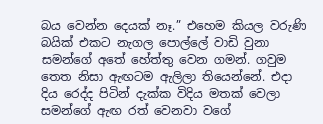බය වෙන්න දෙයක් නෑ.” එහෙම කියල වරුණි බයික් එකට නැගල පොල්ලේ වාඩි වුනා සමන්ගේ අතේ හේත්තු වෙන ගමන්. ගවුම තෙත නිසා ඇඟටම ඇලිලා තියෙන්නේ. එදා දිය රෙද්ද පිටින් දැක්ක විදිය මතක් වෙලා සමන්ගේ ඇඟ රත් වෙනවා වගේ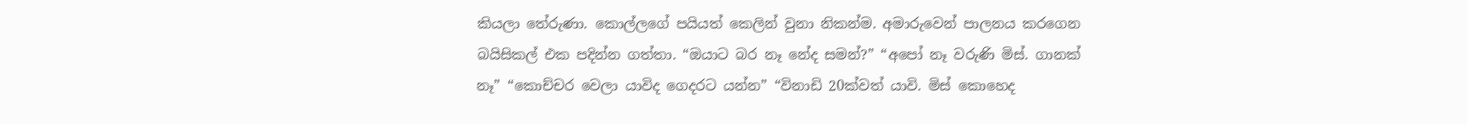කියලා තේරුණා. කොල්ලගේ පයියත් කෙලින් වුනා නිකන්ම. අමාරුවෙන් පාලනය කරගෙන බයිසිකල් එක පදින්න ගත්තා. “ඔයාට බර නෑ නේද සමන්?” “අපෝ නෑ වරුණි මිස්. ගානක් නෑ” “කොච්චර වෙලා යාවිද ගෙදරට යන්න” “විනාඩි 20ක්වත් යාවි. මිස් කොහෙද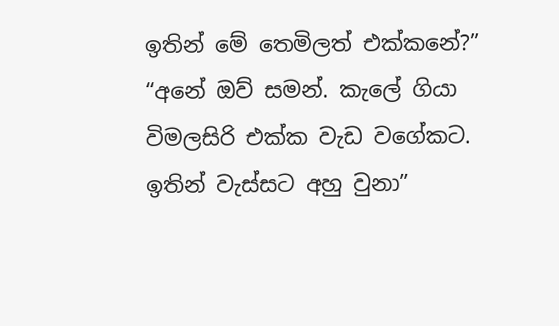ඉතින් මේ තෙමිලත් එක්කනේ?” “අනේ ඔව් සමන්. කැලේ ගියා විමලසිරි එක්ක වැඩ වගේකට. ඉතින් වැස්සට අහු වුනා”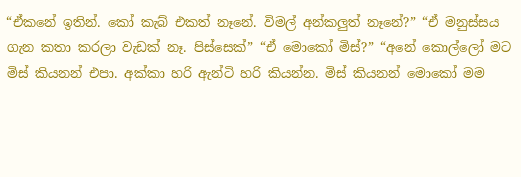“ඒකනේ ඉතින්. කෝ කැබ් එකත් නෑනේ. විමල් අන්කලුත් නෑනේ?” “ඒ මනුස්සය ගැන කතා කරලා වැඩක් නෑ. පිස්සෙක්” “ඒ මොකෝ මිස්?” “අනේ කොල්ලෝ මට මිස් කියනන් එපා. අක්කා හරි ඇන්ටි හරි කියන්න. මිස් කියනන් මොකෝ මම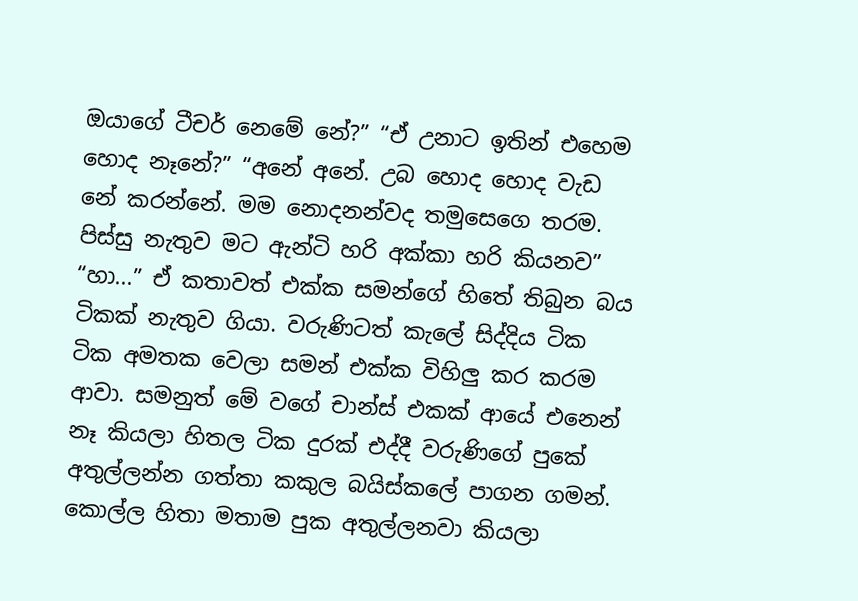ඔයාගේ ටීචර් නෙමේ නේ?” “ඒ උනාට ඉතින් එහෙම හොද නෑනේ?” “අනේ අනේ. උබ හොද හොද වැඩ නේ කරන්නේ. මම නොදනන්වද තමුසෙගෙ තරම. පිස්සු නැතුව මට ඇන්ටි හරි අක්කා හරි කියනව” “හා...” ඒ කතාවත් එක්ක සමන්ගේ හිතේ තිබුන බය ටිකක් නැතුව ගියා. වරුණිටත් කැලේ සිද්දිය ටික ටික අමතක වෙලා සමන් එක්ක විහිලු කර කරම ආවා. සමනුත් මේ වගේ චාන්ස් එකක් ආයේ එනෙන් නෑ කියලා හිතල ටික දුරක් එද්දී වරුණිගේ පුකේ අතුල්ලන්න ගත්තා කකුල බයිස්කලේ පාගන ගමන්. කොල්ල හිතා මතාම පුක අතුල්ලනවා කියලා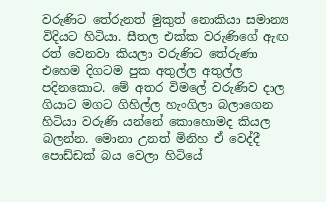වරුණිට තේරුනත් මුකුත් නොකියා සමාන්‍ය විදියට හිටියා. සීතල එක්ක වරුණිගේ ඇඟ රත් වෙනවා කියලා වරුණිට තේරුණා එහෙම දිගටම පුක අතුල්ල අතුල්ල පදිනකොට. මේ අතර විමලේ වරුණිව දාල ගියාට මගට ගිහිල්ල හැංගිලා බලාගෙන හිටියා වරුණි යන්නේ කොහොමද කියල බලන්න. මොනා උනත් මිනිහ ඒ වෙද්දී පොඩ්ඩක් බය වෙලා හිටියේ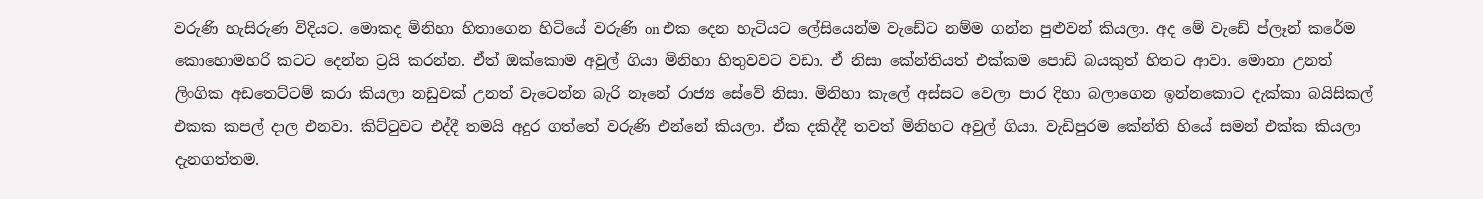වරුණි හැසිරුණ විදියට. මොකද මිනිහා හිතාගෙන හිටියේ වරුණි on එක දෙන හැටියට ලේසියෙන්ම වැඩේට නම්ම ගන්න පුළුවන් කියලා. අද මේ වැඩේ ප්ලෑන් කරේම කොහොමහරි කටට දෙන්න ට්‍රයි කරන්න. ඒත් ඔක්කොම අවුල් ගියා මිනිහා හිතුවවට වඩා. ඒ නිසා කේන්තියත් එක්කම පොඩි බයකුත් හිතට ආවා. මොනා උනත් ලිංගික අඩතෙට්ටම් කරා කියලා නඩුවක් උනත් වැටෙන්න බැරි නෑනේ රාජ්‍ය සේවේ නිසා. මිනිහා කැලේ අස්සට වෙලා පාර දිහා බලාගෙන ඉන්නකොට දැක්කා බයිසිකල් එකක කපල් දාල එනවා. කිට්ටුවට එද්දී තමයි අදුර ගත්තේ වරුණි එන්නේ කියලා. ඒක දකිද්දී තවත් මිනිහට අවුල් ගියා. වැඩිපුරම කේන්ති හියේ සමන් එක්ක කියලා දැනගත්තම.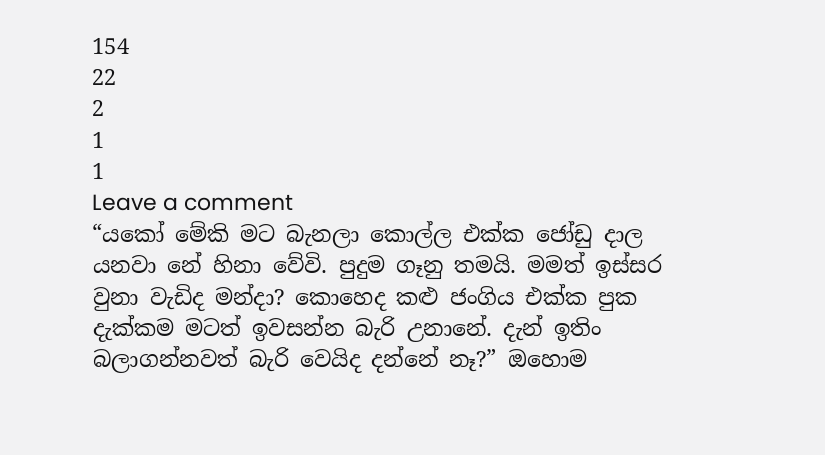154
22
2
1
1
Leave a comment
“යකෝ මේකි මට බැනලා කොල්ල එක්ක ජෝඩු දාල යනවා නේ හිනා වේවි. පුදුම ගෑනු තමයි. මමත් ඉස්සර වුනා වැඩිද මන්දා? කොහෙද කළු ජංගිය එක්ක පුක දැක්කම මටත් ඉවසන්න බැරි උනානේ. දැන් ඉතිං බලාගන්නවත් බැරි වෙයිද දන්නේ නෑ?” ඔහොම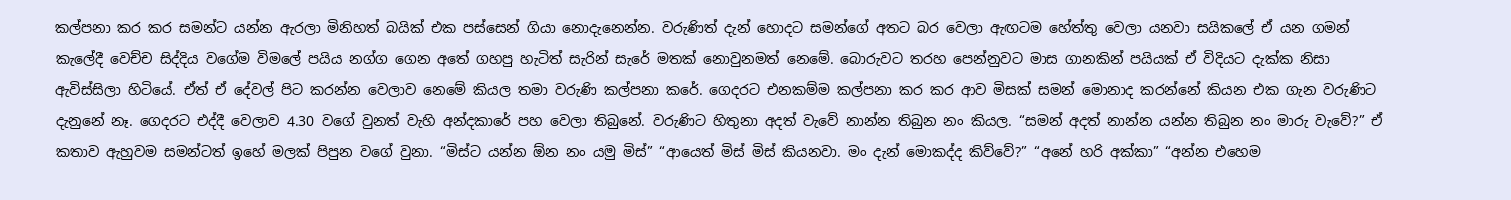කල්පනා කර කර සමන්ට යන්න ඇරලා මිනිහත් බයික් එක පස්සෙන් ගියා නොදැනෙන්න. වරුණිත් දැන් හොදට සමන්ගේ අතට බර වෙලා ඇඟටම හේත්තු වෙලා යනවා සයිකලේ ඒ යන ගමන් කැලේදී වෙච්ච සිද්දිය වගේම විමලේ පයිය නග්ග ගෙන අතේ ගහපු හැටිත් සැරින් සැරේ මතක් නොවුනමත් නෙමේ. බොරුවට තරහ පෙන්නුවට මාස ගානකින් පයියක් ඒ විදියට දැක්ක නිසා ඇවිස්සිලා හිටියේ. ඒත් ඒ දේවල් පිට කරන්න වෙලාව නෙමේ කියල තමා වරුණි කල්පනා කරේ. ගෙදරට එනකම්ම කල්පනා කර කර ආව මිසක් සමන් මොනාද කරන්නේ කියන එක ගැන වරුණිට දැනුනේ නෑ. ගෙදරට එද්දී වෙලාව 4.30 වගේ වුනත් වැහි අන්දකාරේ පහ වෙලා තිබුනේ. වරුණිට හිතුනා අදත් වැවේ නාන්න තිබුන නං කියල. “සමන් අදත් නාන්න යන්න තිබුන නං මාරු වැවේ?” ඒ කතාව ඇහුවම සමන්ටත් ඉහේ මලක් පිපුන වගේ වුනා. “මිස්ට යන්න ඕන නං යමු මිස්” “ආයෙත් මිස් මිස් කියනවා. මං දැන් මොකද්ද කිව්වේ?” “අනේ හරි අක්කා” “අන්න එහෙම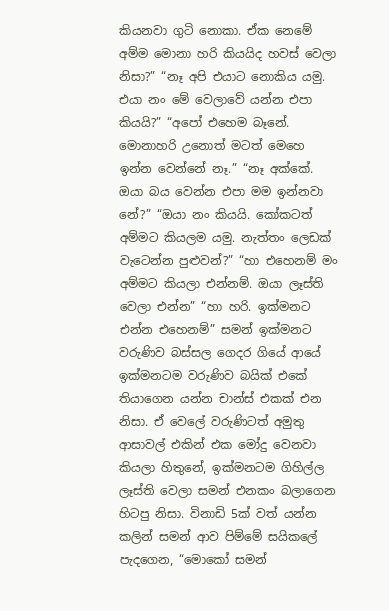කියනවා ගුටි නොකා. ඒක නෙමේ අම්ම මොනා හරි කියයිද හවස් වෙලා නිසා?” “නෑ අපි එයාට නොකිය යමු. එයා නං මේ වෙලාවේ යන්න එපා කියයි?” “අපෝ එහෙම බෑනේ. මොනාහරි උනොත් මටත් මෙහෙ ඉන්න වෙන්නේ නෑ.” “නෑ අක්කේ. ඔයා බය වෙන්න එපා මම ඉන්නවා නේ?” “ඔයා නං කියයි. කෝකටත් අම්මට කියලම යමු. නැත්තං ලෙඩක් වැටෙන්න පුළුවන්?” “හා එහෙනම් මං අම්මට කියලා එන්නම්. ඔයා ලෑස්ති වෙලා එන්න” “හා හරි. ඉක්මනට එන්න එහෙනම්” සමන් ඉක්මනට වරුණිව බස්සල ගෙදර ගියේ ආයේ ඉක්මනටම වරුණිව බයික් එකේ තියාගෙන යන්න චාන්ස් එකක් එන නිසා. ඒ වෙලේ වරුණිටත් අමුතු ආසාවල් එකින් එක මෝදු වෙනවා කියලා හිතුනේ, ඉක්මනටම ගිහිල්ල ලෑස්ති වෙලා සමන් එනකං බලාගෙන හිටපු නිසා. විනාඩි 5ක් වත් යන්න කලින් සමන් ආව පිම්මේ සයිකලේ පැදගෙන, “මොකෝ සමන්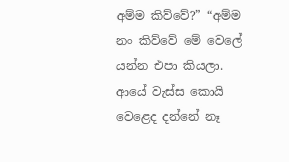අම්ම කිව්වේ?” “අම්ම නං කිව්වේ මේ වෙලේ යන්න එපා කියලා. ආයේ වැස්ස කොයි වෙළෙද දන්නේ නෑ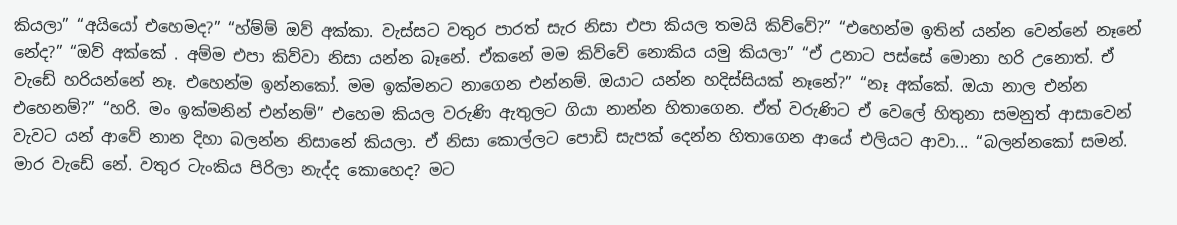කියලා” “අයියෝ එහෙමද?” “හ්ම්ම් ඔව් අක්කා. වැස්සට වතුර පාරත් සැර නිසා එපා කියල තමයි කිව්වේ?” “එහෙන්ම ඉතින් යන්න වෙන්නේ නෑනේ නේද?” “ඔව් අක්කේ . අම්ම එපා කිව්වා නිසා යන්න බෑනේ. ඒකනේ මම කිව්වේ නොකිය යමු කියලා” “ඒ උනාට පස්සේ මොනා හරි උනොත්. ඒ වැඩේ හරියන්නේ නෑ. එහෙන්ම ඉන්නකෝ. මම ඉක්මනට නාගෙන එන්නම්. ඔයාට යන්න හදිස්සියක් නෑනේ?” “නෑ අක්කේ. ඔයා නාල එන්න එහෙනම්?” “හරි. මං ඉක්මනින් එන්නම්” එහෙම කියල වරුණි ඇතුලට ගියා නාන්න හිතාගෙන. ඒත් වරුණිට ඒ වෙලේ හිතුනා සමනුත් ආසාවෙන් වැවට යන් ආවේ නාන දිහා බලන්න නිසානේ කියලා. ඒ නිසා කොල්ලට පොඩි සැපක් දෙන්න හිතාගෙන ආයේ එලියට ආවා... “බලන්නකෝ සමන්. මාර වැඩේ නේ. වතුර ටැංකිය පිරිලා නැද්ද කොහෙද? මට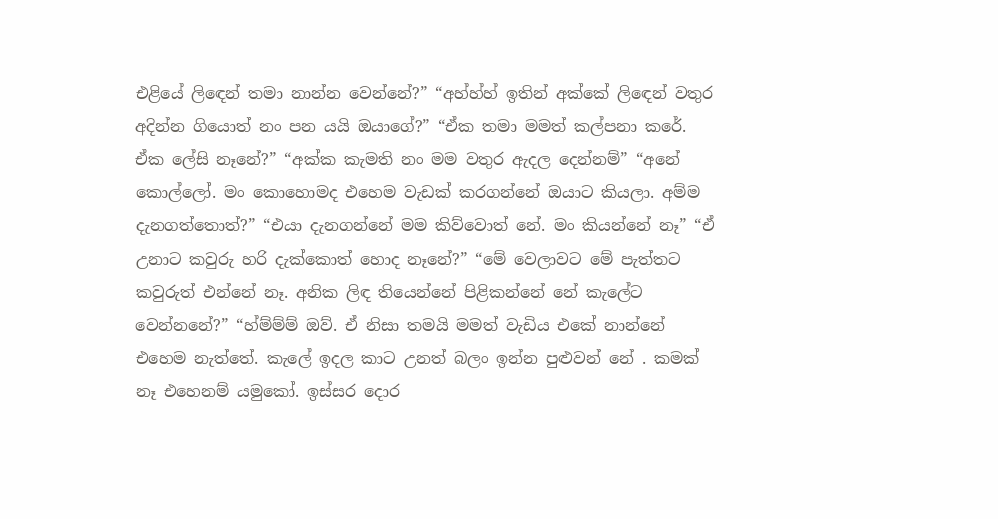එළියේ ලිඳෙන් තමා නාන්න වෙන්නේ?” “අහ්හ්හ් ඉතින් අක්කේ ලිඳෙන් වතුර අදින්න ගියොත් නං පන යයි ඔයාගේ?” “ඒක තමා මමත් කල්පනා කරේ. ඒක ලේසි නෑනේ?” “අක්ක කැමති නං මම වතුර ඇදල දෙන්නම්” “අනේ කොල්ලෝ. මං කොහොමද එහෙම වැඩක් කරගන්නේ ඔයාට කියලා. අම්ම දැනගත්තොත්?” “එයා දැනගන්නේ මම කිව්වොත් නේ. මං කියන්නේ නෑ” “ඒ උනාට කවුරු හරි දැක්කොත් හොද නෑනේ?” “මේ වෙලාවට මේ පැත්තට කවුරුත් එන්නේ නෑ. අනික ලිඳ තියෙන්නේ පිළිකන්නේ නේ කැලේට වෙන්නනේ?” “හ්ම්ම්ම් ඔව්. ඒ නිසා තමයි මමත් වැඩිය එකේ නාන්නේ එහෙම නැත්තේ. කැලේ ඉදල කාට උනත් බලං ඉන්න පුළුවන් නේ . කමක් නෑ එහෙනම් යමුකෝ. ඉස්සර දොර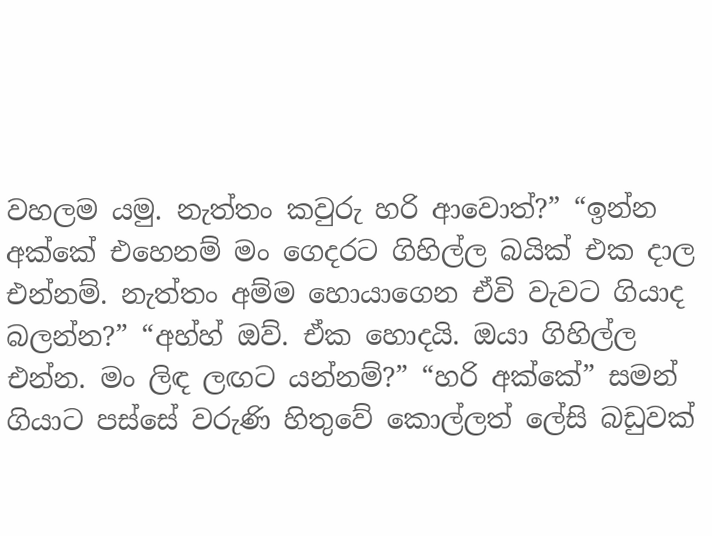වහලම යමු. නැත්තං කවුරු හරි ආවොත්?” “ඉන්න අක්කේ එහෙනම් මං ගෙදරට ගිහිල්ල බයික් එක දාල එන්නම්. නැත්තං අම්ම හොයාගෙන ඒවි වැවට ගියාද බලන්න?” “අහ්හ් ඔව්. ඒක හොදයි. ඔයා ගිහිල්ල එන්න. මං ලිඳ ලඟට යන්නම්?” “හරි අක්කේ” සමන් ගියාට පස්සේ වරුණි හිතුවේ කොල්ලත් ලේසි බඩුවක්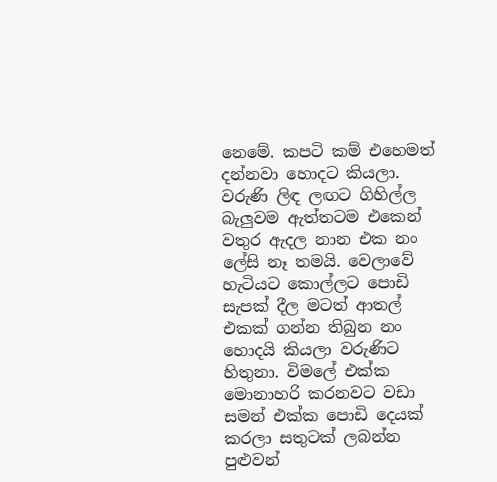නෙමේ. කපටි කම් එහෙමත් දන්නවා හොදට කියලා. වරුණි ලිඳ ලඟට ගිහිල්ල බැලුවම ඇත්තටම එකෙන් වතුර ඇදල නාන එක නං ලේසි නෑ තමයි. වෙලාවේ හැටියට කොල්ලට පොඩි සැපක් දීල මටත් ආතල් එකක් ගන්න තිබුන නං හොදයි කියලා වරුණිට හිතුනා. විමලේ එක්ක මොනාහරි කරනවට වඩා සමන් එක්ක පොඩි දෙයක් කරලා සතුටක් ලබන්න පුළුවන්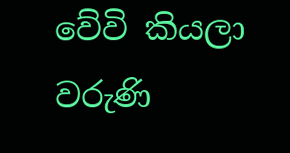වේවි කියලා වරුණි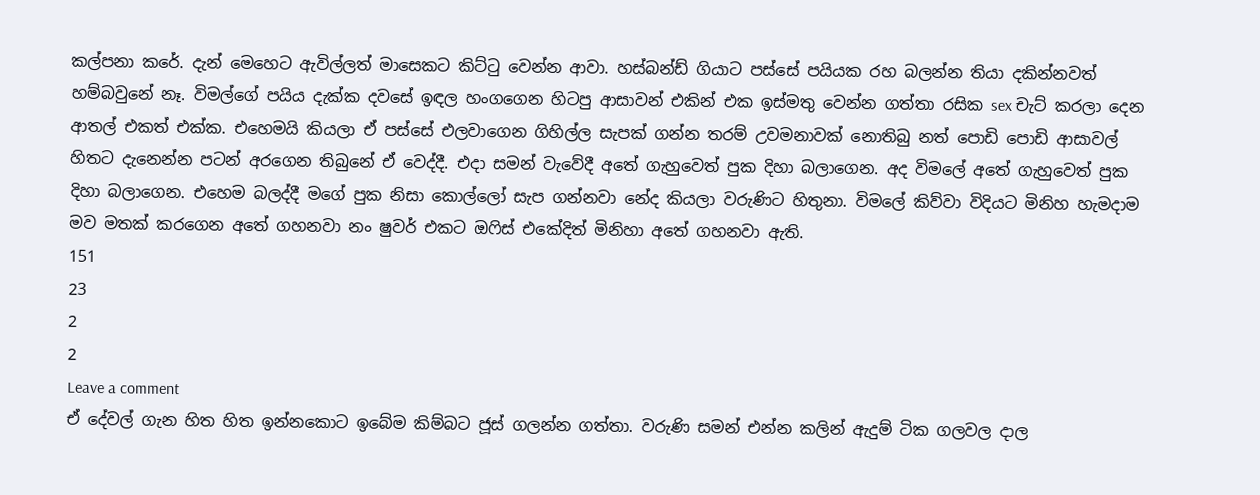කල්පනා කරේ. දැන් මෙහෙට ඇවිල්ලත් මාසෙකට කිට්ටු වෙන්න ආවා. හස්බන්ඩ් ගියාට පස්සේ පයියක රහ බලන්න තියා දකින්නවත් හම්බවුනේ නෑ. විමල්ගේ පයිය දැක්ක දවසේ ඉඳල හංගගෙන හිටපු ආසාවන් එකින් එක ඉස්මතු වෙන්න ගත්තා රසික sex චැට් කරලා දෙන ආතල් එකත් එක්ක. එහෙමයි කියලා ඒ පස්සේ එලවාගෙන ගිහිල්ල සැපක් ගන්න තරම් උවමනාවක් නොතිබු නත් පොඩි පොඩි ආසාවල් හිතට දැනෙන්න පටන් අරගෙන තිබුනේ ඒ වෙද්දී. එදා සමන් වැවේදී අතේ ගැහුවෙත් පුක දිහා බලාගෙන. අද විමලේ අතේ ගැහුවෙත් පුක දිහා බලාගෙන. එහෙම බලද්දී මගේ පුක නිසා කොල්ලෝ සැප ගන්නවා නේද කියලා වරුණිට හිතුනා. විමලේ කිව්වා විදියට මිනිහ හැමදාම මව මතක් කරගෙන අතේ ගහනවා නං ෂුවර් එකට ඔෆිස් එකේදිත් මිනිහා අතේ ගහනවා ඇති.
151
23
2
2
Leave a comment
ඒ දේවල් ගැන හිත හිත ඉන්නකොට ඉබේම කිම්බට ජූස් ගලන්න ගත්තා. වරුණි සමන් එන්න කලින් ඇදුම් ටික ගලවල දාල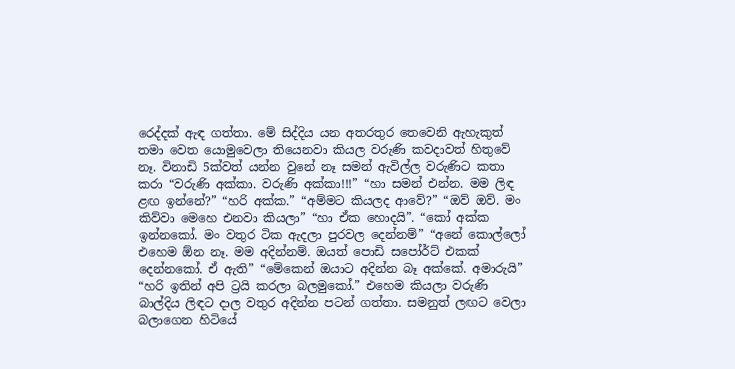රෙද්දක් ඇඳ ගත්තා. මේ සිද්දිය යන අතරතුර තෙවෙනි ඇහැකුත් තමා වෙත යොමුවෙලා තියෙනවා කියල වරුණි කවදාවත් හිතුවේ නෑ. විනාඩි 5ක්වත් යන්න වුනේ නෑ සමන් ඇවිල්ල වරුණිට කතා කරා “වරුණි අක්කා. වරුණි අක්කා!!!” “හා සමන් එන්න. මම ලිඳ ළඟ ඉන්නේ?” “හරි අක්ක.” “අම්මට කියලද ආවේ?” “ඔව් ඔව්. මං කිව්වා මෙහෙ එනවා කියලා” “හා ඒක හොදයි”. “කෝ අක්ක ඉන්නකෝ. මං වතුර ටික ඇදලා පුරවල දෙන්නම්” “අනේ කොල්ලෝ එහෙම ඕන නෑ. මම අදින්නම්. ඔයත් පොඩි සපෝර්ට් එකක් දෙන්නකෝ. ඒ ඇති” “මේකෙන් ඔයාට අදින්න බෑ අක්කේ. අමාරුයි” “හරි ඉතින් අපි ට්‍රයි කරලා බලමුකෝ.” එහෙම කියලා වරුණි බාල්දිය ලිඳට දාල වතුර අදින්න පටන් ගත්තා. සමනුත් ලඟට වෙලා බලාගෙන හිටියේ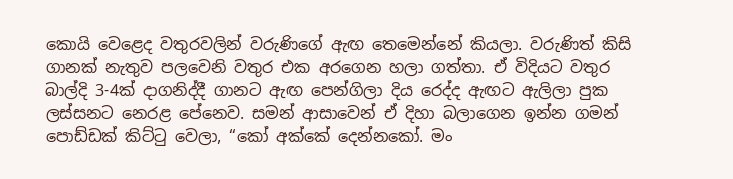කොයි වෙළෙද වතුරවලින් වරුණිගේ ඇඟ තෙමෙන්නේ කියලා. වරුණිත් කිසි ගානක් නැතුව පලවෙනි වතුර එක අරගෙන හලා ගත්තා. ඒ විදියට වතුර බාල්දි 3-4ක් දාගනිද්දී ගානට ඇඟ පෙන්ගිලා දිය රෙද්ද ඇඟට ඇලිලා පුක ලස්සනට නෙරළ පේනෙව. සමන් ආසාවෙන් ඒ දිහා බලාගෙන ඉන්න ගමන් පොඩ්ඩක් කිට්ටු වෙලා, “කෝ අක්කේ දෙන්නකෝ. මං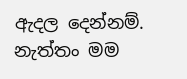ඇදල දෙන්නම්. නැත්තං මම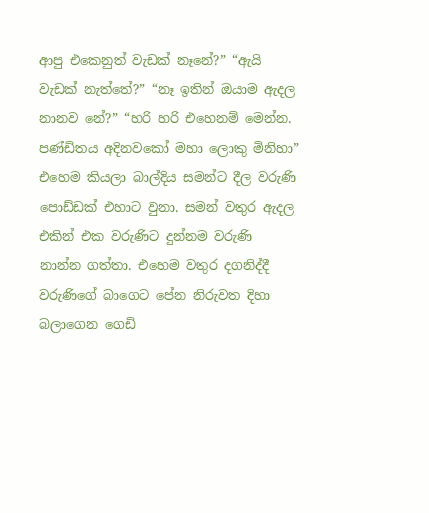ආපු එකෙනුත් වැඩක් නෑනේ?” “ඇයි වැඩක් නැත්තේ?” “නෑ ඉතින් ඔයාම ඇදල නානව නේ?” “හරි හරි එහෙනම් මෙන්න. පණ්ඩිතය අදිනවකෝ මහා ලොකු මිනිහා” එහෙම කියලා බාල්දිය සමන්ට දීල වරුණි පොඩ්ඩක් එහාට වුනා. සමන් වතුර ඇදල එකින් එක වරුණිට දුන්නම වරුණි නාන්න ගත්තා. එහෙම වතුර දගනිද්දී වරුණිගේ බාගෙට පේන නිරුවත දිහා බලාගෙන ගෙඩි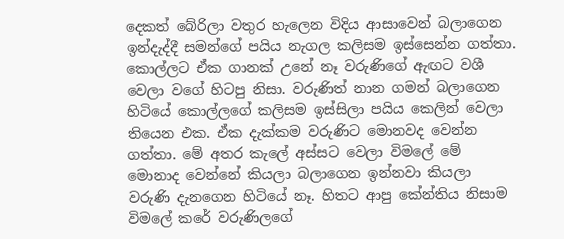දෙකත් බේරිලා වතුර හැලෙන විදිය ආසාවෙන් බලාගෙන ඉන්දැද්දී සමන්ගේ පයිය නැගල කලිසම ඉස්සෙන්න ගත්තා. කොල්ලට ඒක ගානක් උනේ නෑ වරුණිගේ ඇඟට වශී වෙලා වගේ හිටපු නිසා. වරුණිත් නාන ගමන් බලාගෙන හිටියේ කොල්ලගේ කලිසම ඉස්සිලා පයිය කෙලින් වෙලා තියෙන එක. ඒක දැක්කම වරුණිට මොනවද වෙන්න ගත්තා. මේ අතර කැලේ අස්සට වෙලා විමලේ මේ මොනාද වෙන්නේ කියලා බලාගෙන ඉන්නවා කියලා වරුණි දැනගෙන හිටියේ නෑ. හිතට ආපු කේන්තිය නිසාම විමලේ කරේ වරුණිලගේ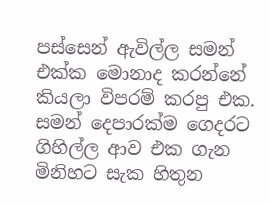පස්සෙන් ඇවිල්ල සමන් එක්ක මොනාද කරන්නේ කියලා විපරම් කරපු එක. සමන් දෙපාරක්ම ගෙදරට ගිහිල්ල ආව එක ගැන මිනිහට සැක හිතුන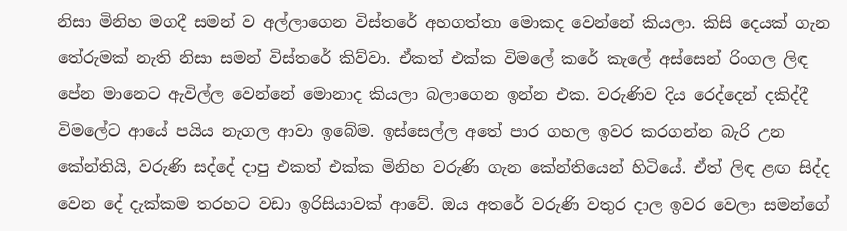නිසා මිනිහ මගදී සමන් ව අල්ලාගෙන විස්තරේ අහගත්තා මොකද වෙන්නේ කියලා. කිසි දෙයක් ගැන තේරුමක් නැති නිසා සමන් විස්තරේ කිව්වා. ඒකත් එක්ක විමලේ කරේ කැලේ අස්සෙන් රිංගල ලිඳ පේන මානෙට ඇවිල්ල වෙන්නේ මොනාද කියලා බලාගෙන ඉන්න එක. වරුණිව දිය රෙද්දෙන් දකිද්දී විමලේට ආයේ පයිය නැගල ආවා ඉබේම. ඉස්සෙල්ල අතේ පාර ගහල ඉවර කරගන්න බැරි උන කේන්තියි, වරුණි සද්දේ දාපු එකත් එක්ක මිනිහ වරුණි ගැන කේන්තියෙන් හිටියේ. ඒත් ලිඳ ළඟ සිද්ද වෙන දේ දැක්කම තරහට වඩා ඉරිසියාවක් ආවේ. ඔය අතරේ වරුණි වතුර දාල ඉවර වෙලා සමන්ගේ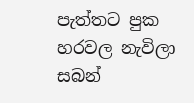පැත්තට පුක හරවල නැවිලා සබන්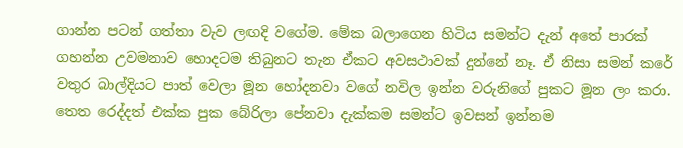ගාන්න පටන් ගත්තා වැව ලඟදි වගේම. මේක බලාගෙන හිටිය සමන්ට දැන් අතේ පාරක් ගහන්න උවමනාව හොදටම තිබුනට තැන ඒකට අවසථාවක් දුන්නේ නෑ. ඒ නිසා සමන් කරේ වතුර බාල්දියට පාත් වෙලා මූන හෝදනවා වගේ නවිල ඉන්න වරුනිගේ පුකට මූන ලං කරා. තෙත රෙද්දත් එක්ක පුක බේරිලා පේනවා දැක්කම සමන්ට ඉවසන් ඉන්නම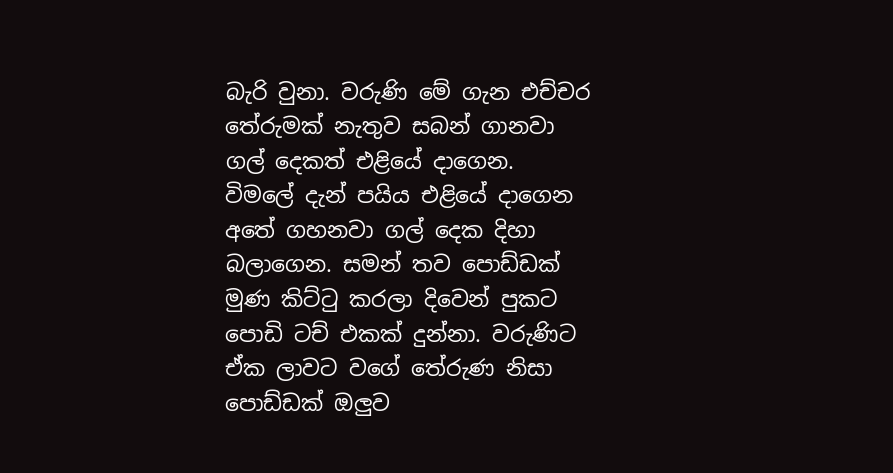බැරි වුනා. වරුණි මේ ගැන එච්චර තේරුමක් නැතුව සබන් ගානවා ගල් දෙකත් එළියේ දාගෙන. විමලේ දැන් පයිය එළියේ දාගෙන අතේ ගහනවා ගල් දෙක දිහා බලාගෙන. සමන් තව පොඩ්ඩක් මුණ කිට්ටු කරලා දිවෙන් පුකට පොඩි ටච් එකක් දුන්නා. වරුණිට ඒක ලාවට වගේ තේරුණ නිසා පොඩ්ඩක් ඔලුව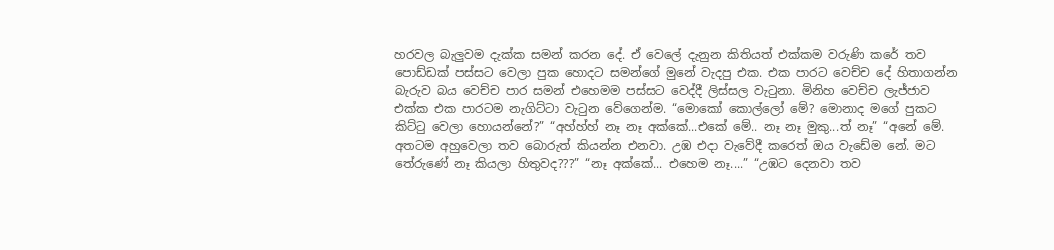හරවල බැලුවම දැක්ක සමන් කරන දේ. ඒ වෙලේ දැනුන කිතියත් එක්කම වරුණි කරේ තව පොඩ්ඩක් පස්සට වෙලා පුක හොදට සමන්ගේ මුනේ වැදපු එක. එක පාරට වෙච්ච දේ හිතාගන්න බැරුව බය වෙච්ච පාර සමන් එහෙමම පස්සට වෙද්දී ලිස්සල වැටුනා. මිනිහ වෙච්ච ලැජ්ජාව එක්ක එක පාරටම නැගිට්ටා වැටුන වේගෙන්ම. “මොකෝ කොල්ලෝ මේ? මොනාද මගේ පුකට කිට්ටු වෙලා හොයන්නේ?” “අහ්හ්හ් නෑ නෑ අක්කේ...එකේ මේ.. නෑ නෑ මුකු...ත් නෑ” “අනේ මේ. අතටම අහුවෙලා තව බොරුත් කියන්න එනවා. උඹ එදා වැවේදී කරෙත් ඔය වැඩේම නේ. මට තේරුණේ නෑ කියලා හිතුවද???” “නෑ අක්කේ... එහෙම නෑ....” “උඹට දෙනවා තව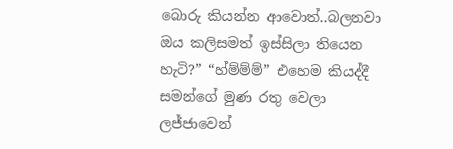බොරු කියන්න ආවොත්..බලනවා ඔය කලිසමත් ඉස්සිලා තියෙන හැටි?” “හ්ම්ම්ම්” එහෙම කියද්දී සමන්ගේ මුණ රතු වෙලා ලජ්ජාවෙන්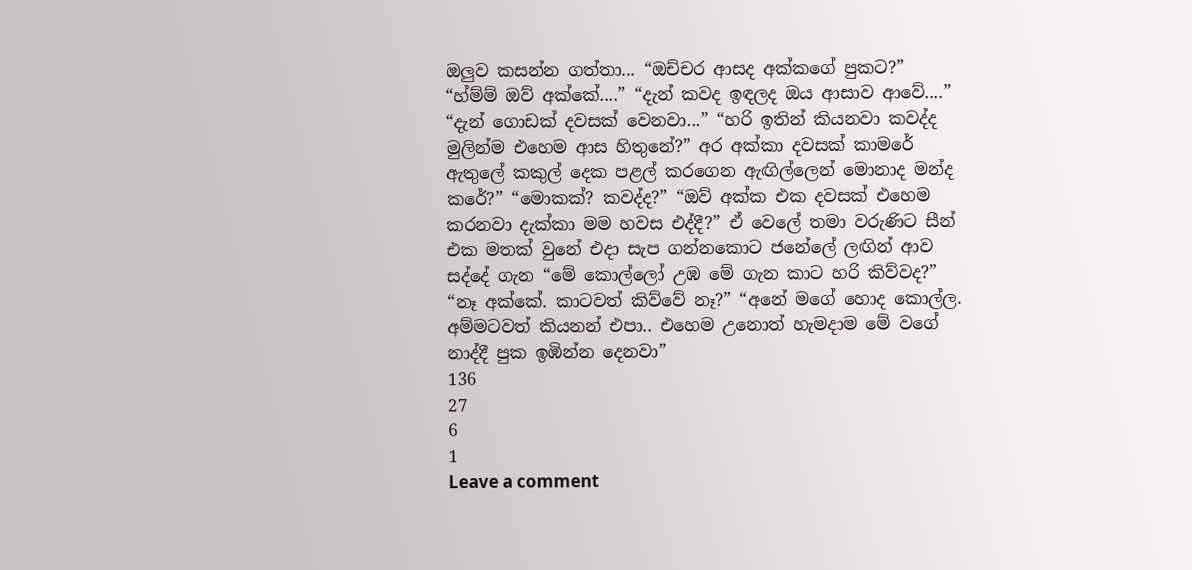ඔලුව කසන්න ගත්තා... “ඔච්චර ආසද අක්කගේ පුකට?” “හ්ම්ම් ඔව් අක්කේ....” “දැන් කවද ඉඳලද ඔය ආසාව ආවේ....” “දැන් ගොඩක් දවසක් වෙනවා...” “හරි ඉතින් කියනවා කවද්ද මුලින්ම එහෙම ආස හිතුනේ?” අර අක්කා දවසක් කාමරේ ඇතුලේ කකුල් දෙක පළල් කරගෙන ඇඟිල්ලෙන් මොනාද මන්ද කරේ?” “මොකක්? කවද්ද?” “ඔව් අක්ක එක දවසක් එහෙම කරනවා දැක්කා මම හවස එද්දී?” ඒ වෙලේ තමා වරුණිට සීන් එක මතක් වුනේ එදා සැප ගන්නකොට ජනේලේ ලඟින් ආව සද්දේ ගැන “මේ කොල්ලෝ උඹ මේ ගැන කාට හරි කිව්වද?” “නෑ අක්කේ. කාටවත් කිව්වේ නෑ?” “අනේ මගේ හොද කොල්ල. අම්මටවත් කියනන් එපා.. එහෙම උනොත් හැමදාම මේ වගේ නාද්දී පුක ඉඹින්න දෙනවා”
136
27
6
1
Leave a comment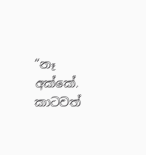“නෑ අක්කේ. කාටවත්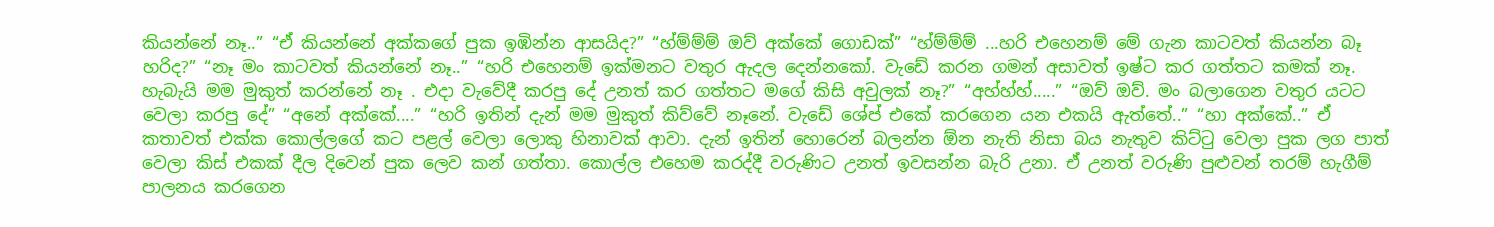කියන්නේ නෑ..” “ඒ කියන්නේ අක්කගේ පුක ඉඹින්න ආසයිද?” “හ්ම්ම්ම් ඔව් අක්කේ ගොඩක්” “හ්ම්ම්ම් ...හරි එහෙනම් මේ ගැන කාටවත් කියන්න බෑ හරිද?” “නෑ මං කාටවත් කියන්නේ නෑ..” “හරි එහෙනම් ඉක්මනට වතුර ඇදල දෙන්නකෝ. වැඩේ කරන ගමන් අසාවත් ඉෂ්ට කර ගත්තට කමක් නෑ. හැබැයි මම මුකුත් කරන්නේ නෑ . එදා වැවේදී කරපු දේ උනත් කර ගත්තට මගේ කිසි අවුලක් නෑ?” “අහ්හ්හ්.....” “ඔව් ඔව්. මං බලාගෙන වතුර යටට වෙලා කරපු දේ” “අනේ අක්කේ....” “හරි ඉතින් දැන් මම මුකුත් කිව්වේ නෑනේ. වැඩේ ශේප් එකේ කරගෙන යන එකයි ඇත්තේ..” “හා අක්කේ..” ඒ කතාවත් එක්ක කොල්ලගේ කට පළල් වෙලා ලොකු හිනාවක් ආවා. දැන් ඉතින් හොරෙන් බලන්න ඕන නැති නිසා බය නැතුව කිට්ටු වෙලා පුක ලග පාත් වෙලා කිස් එකක් දීල දිවෙන් පුක ලෙව කන් ගත්තා. කොල්ල එහෙම කරද්දී වරුණිට උනත් ඉවසන්න බැරි උනා. ඒ උනත් වරුණි පුළුවන් තරම් හැගීම් පාලනය කරගෙන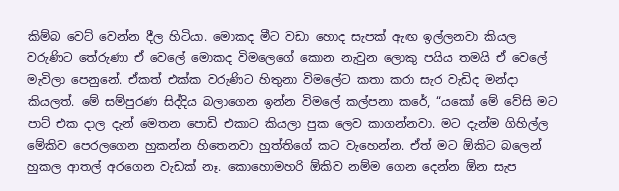කිම්බ වෙට් වෙන්න දීල හිටියා. මොකද මීට වඩා හොද සැපක් ඇඟ ඉල්ලනවා කියල වරුණිට තේරුණා ඒ වෙලේ මොකද විමලෙගේ කොන නැවුන ලොකු පයිය තමයි ඒ වෙලේ මැවිලා පෙනුනේ. ඒකත් එක්ක වරුණිට හිතුනා විමලේට කතා කරා සැර වැඩිද මන්දා කියලත්. මේ සම්පුරණ සිද්දිය බලාගෙන ඉන්න විමලේ කල්පනා කරේ, “යකෝ මේ වේසි මට පාට් එක දාල දැන් මෙතන පොඩි එකාට කියලා පුක ලෙව කාගන්නවා. මට දැන්ම ගිහිල්ල මේකිව පෙරලගෙන හුකන්න හිතෙනවා හුත්තිගේ කට වැහෙන්න. ඒත් මට ඕකිට බලෙන් හුකල ආතල් අරගෙන වැඩක් නෑ. කොහොමහරි ඕකිව නම්ම ගෙන දෙන්න ඕන සැප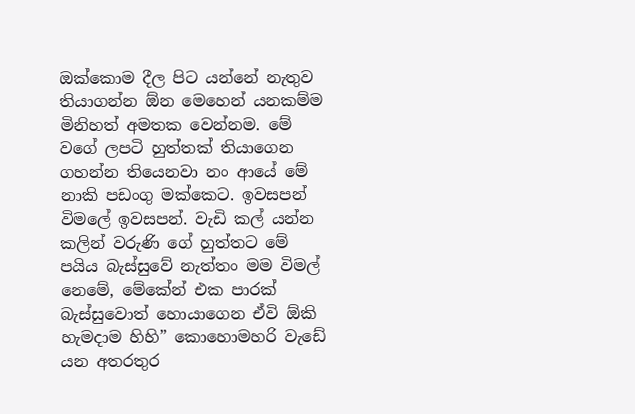ඔක්කොම දීල පිට යන්නේ නැතුව තියාගන්න ඕන මෙහෙන් යනකම්ම මිනිහත් අමතක වෙන්නම. මේ වගේ ලපටි හුත්තක් තියාගෙන ගහන්න තියෙනවා නං ආයේ මේ නාකි පඩංගු මක්කෙට. ඉවසපන් විමලේ ඉවසපන්. වැඩි කල් යන්න කලින් වරුණි ගේ හුත්තට මේ පයිය බැස්සුවේ නැත්තං මම විමල් නෙමේ, මේකේන් එක පාරක් බැස්සුවොත් හොයාගෙන ඒවි ඕකි හැමදාම හිහි” කොහොමහරි වැඩේ යන අතරතුර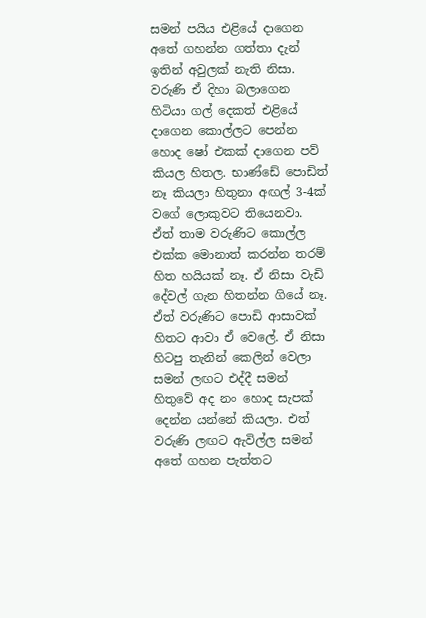සමන් පයිය එළියේ දාගෙන අතේ ගහන්න ගත්තා දැන් ඉතින් අවුලක් නැති නිසා. වරුණි ඒ දිහා බලාගෙන හිටියා ගල් දෙකත් එළියේ දාගෙන කොල්ලට පෙන්න හොද ෂෝ එකක් දාගෙන පව් කියල හිතල. භාණ්ඩේ පොඩිත් නෑ කියලා හිතුනා අඟල් 3-4ක් වගේ ලොකුවට තියෙනවා. ඒත් තාම වරුණිට කොල්ල එක්ක මොනාත් කරන්න තරම් හිත හයියක් නෑ. ඒ නිසා වැඩි දේවල් ගැන හිතන්න ගියේ නෑ. ඒත් වරුණිට පොඩි ආසාවක් හිතට ආවා ඒ වෙලේ. ඒ නිසා හිටපු තැනින් කෙලින් වෙලා සමන් ලඟට එද්දී සමන් හිතුවේ අද නං හොද සැපක් දෙන්න යන්නේ කියලා. එත් වරුණි ලඟට ඇවිල්ල සමන් අතේ ගහන පැත්තට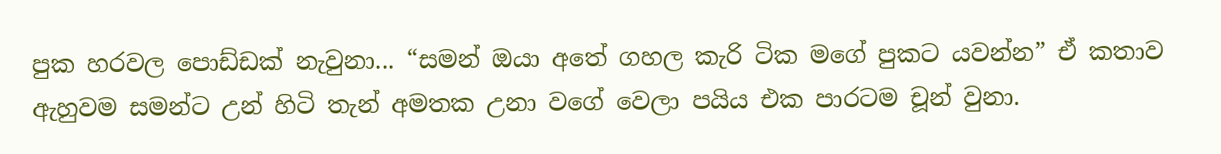පුක හරවල පොඩ්ඩක් නැවුනා... “සමන් ඔයා අතේ ගහල කැරි ටික මගේ පුකට යවන්න” ඒ කතාව ඇහුවම සමන්ට උන් හිටි තැන් අමතක උනා වගේ වෙලා පයිය එක පාරටම චූන් වුනා.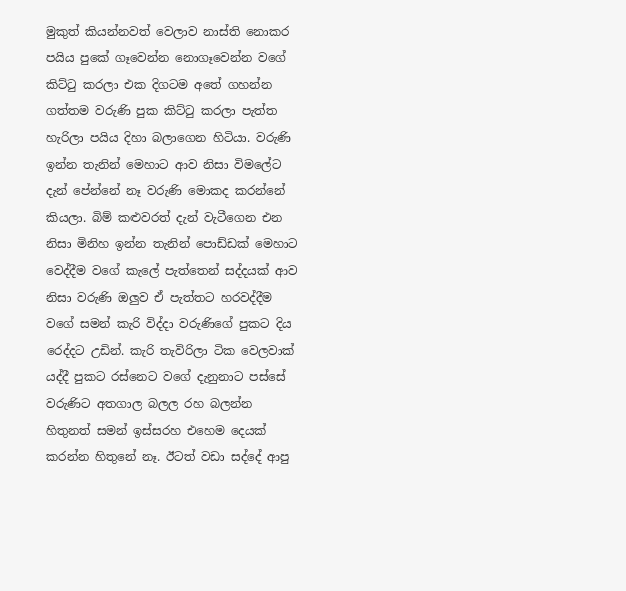මුකුත් කියන්නවත් වෙලාව නාස්ති නොකර පයිය පුකේ ගෑවෙන්න නොගෑවෙන්න වගේ කිට්ටු කරලා එක දිගටම අතේ ගහන්න ගත්තම වරුණි පුක කිට්ටු කරලා පැත්ත හැරිලා පයිය දිහා බලාගෙන හිටියා. වරුණි ඉන්න තැනින් මෙහාට ආව නිසා විමලේට දැන් පේන්නේ නෑ වරුණි මොකද කරන්නේ කියලා. බිම් කළුවරත් දැන් වැටීගෙන එන නිසා මිනිහ ඉන්න තැනින් පොඩ්ඩක් මෙහාට වෙද්දීම වගේ කැලේ පැත්තෙන් සද්දයක් ආව නිසා වරුණි ඔලුව ඒ පැත්තට හරවද්දීම වගේ සමන් කැරි විද්දා වරුණිගේ පුකට දිය රෙද්දට උඩින්. කැරි තැවිරිලා ටික වෙලවාක් යද්දී පුකට රස්නෙට වගේ දැනුනාට පස්සේ වරුණිට අතගාල බලල රහ බලන්න හිතුනත් සමන් ඉස්සරහ එහෙම දෙයක් කරන්න හිතුනේ නෑ. ඊටත් වඩා සද්දේ ආපු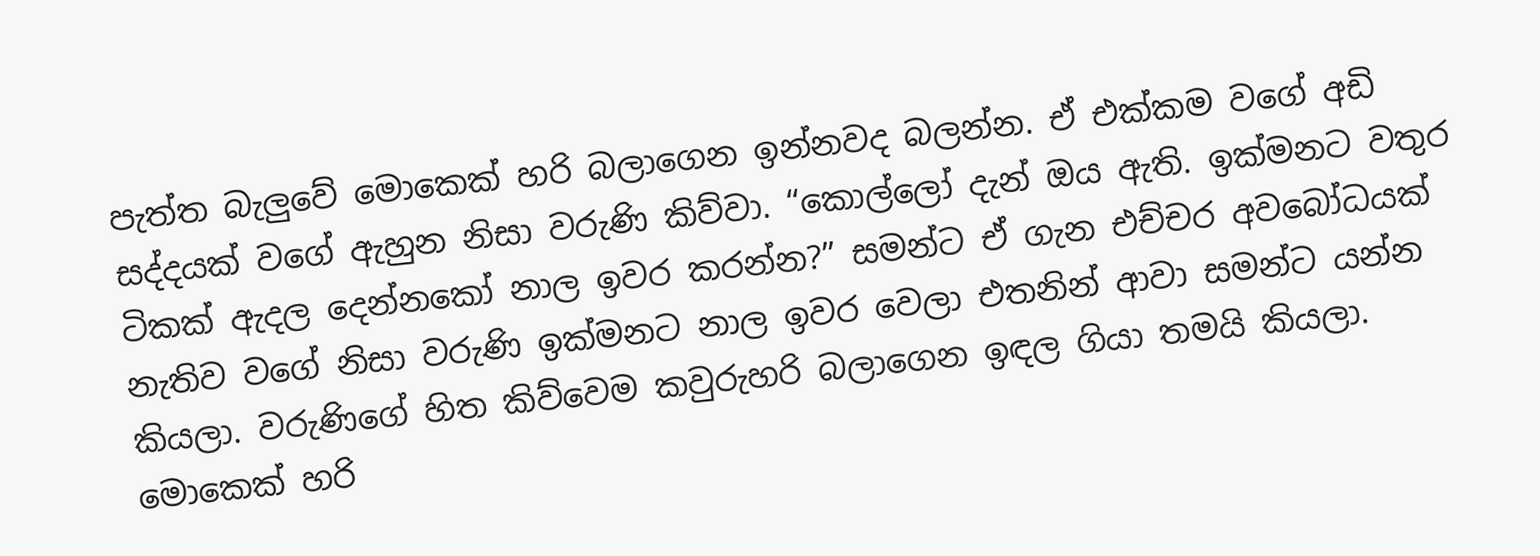පැත්ත බැලුවේ මොකෙක් හරි බලාගෙන ඉන්නවද බලන්න. ඒ එක්කම වගේ අඩි සද්දයක් වගේ ඇහුන නිසා වරුණි කිව්වා. “කොල්ලෝ දැන් ඔය ඇති. ඉක්මනට වතුර ටිකක් ඇදල දෙන්නකෝ නාල ඉවර කරන්න?” සමන්ට ඒ ගැන එච්චර අවබෝධයක් නැතිව වගේ නිසා වරුණි ඉක්මනට නාල ඉවර වෙලා එතනින් ආවා සමන්ට යන්න කියලා. වරුණිගේ හිත කිව්වෙම කවුරුහරි බලාගෙන ඉඳල ගියා තමයි කියලා. මොකෙක් හරි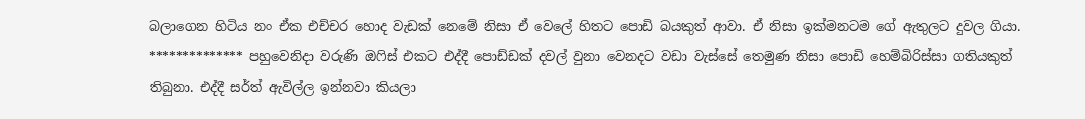බලාගෙන හිටිය නං ඒක එච්චර හොද වැඩක් නෙමේ නිසා ඒ වෙලේ හිතට පොඩි බයකුත් ආවා. ඒ නිසා ඉක්මනටම ගේ ඇතුලට දුවල ගියා. ************** පහුවෙනිදා වරුණි ඔෆිස් එකට එද්දී පොඩ්ඩක් දවල් වුනා වෙනදට වඩා වැස්සේ තෙමුණ නිසා පොඩි හෙම්බිරිස්සා ගතියකුත් තිබුනා. එද්දී සර්ත් ඇවිල්ල ඉන්නවා කියලා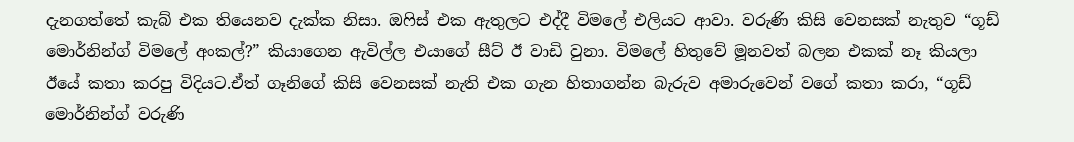දැනගත්තේ කැබ් එක තියෙනව දැක්ක නිසා. ඔෆිස් එක ඇතුලට එද්දී විමලේ එලියට ආවා. වරුණි කිසි වෙනසක් නැතුව “ගූඩ් මොර්නින්ග් විමලේ අංකල්?” කියාගෙන ඇවිල්ල එයාගේ සීට් ඊ වාඩි වුනා. විමලේ හිතුවේ මූනවත් බලන එකක් නෑ කියලා ඊයේ කතා කරපු විදියට.ඒත් ගෑනිගේ කිසි වෙනසක් නැති එක ගැන හිතාගන්න බැරුව අමාරුවෙන් වගේ කතා කරා, “ගූඩ් මොර්නින්ග් වරුණි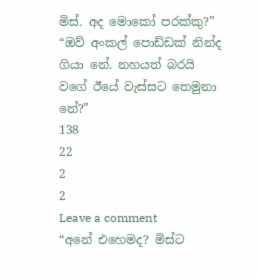මිස්. අද මොකෝ පරක්කු?” “ඔව් අංකල් පොඩ්ඩක් නින්ද ගියා නේ. නහයත් බරයි වගේ ඊයේ වැස්සට තෙමුනා නේ?”
138
22
2
2
Leave a comment
“අනේ එහෙමද? මිස්ට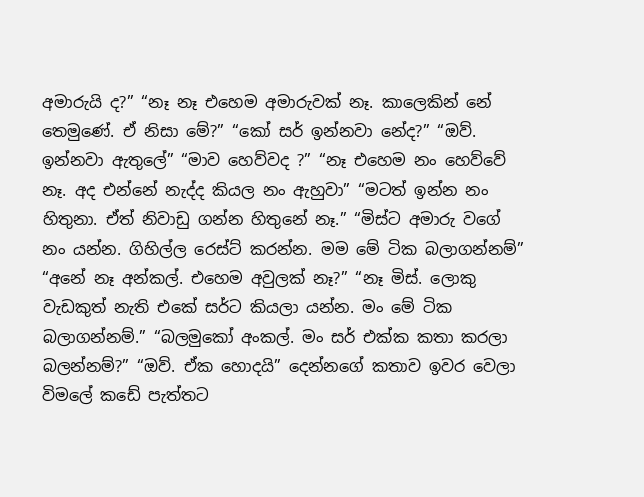අමාරුයි ද?” “නෑ නෑ එහෙම අමාරුවක් නෑ. කාලෙකින් නේ තෙමුණේ. ඒ නිසා මේ?” “කෝ සර් ඉන්නවා නේද?” “ඔව්. ඉන්නවා ඇතුලේ” “මාව හෙව්වද ?” “නෑ එහෙම නං හෙව්වේ නෑ. අද එන්නේ නැද්ද කියල නං ඇහුවා” “මටත් ඉන්න නං හිතුනා. ඒත් නිවාඩු ගන්න හිතුනේ නෑ.” “මිස්ට අමාරු වගේ නං යන්න. ගිහිල්ල රෙස්ට් කරන්න. මම මේ ටික බලාගන්නම්” “අනේ නෑ අන්කල්. එහෙම අවුලක් නෑ?” “නෑ මිස්. ලොකු වැඩකුත් නැති එකේ සර්ට කියලා යන්න. මං මේ ටික බලාගන්නම්.” “බලමුකෝ අංකල්. මං සර් එක්ක කතා කරලා බලන්නම්?” “ඔව්. ඒක හොදයි” දෙන්නගේ කතාව ඉවර වෙලා විමලේ කඩේ පැත්තට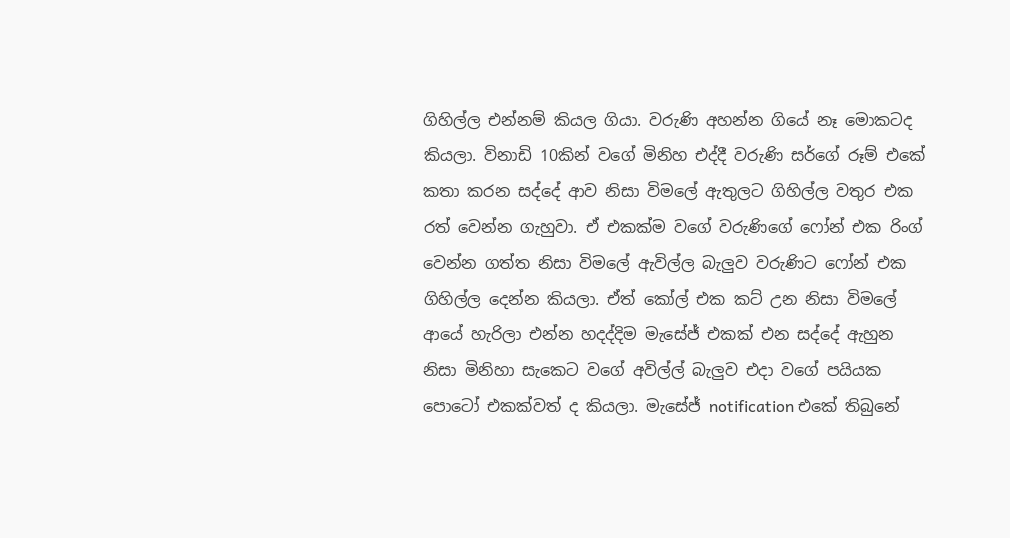ගිහිල්ල එන්නම් කියල ගියා. වරුණි අහන්න ගියේ නෑ මොකටද කියලා. විනාඩි 10කින් වගේ මිනිහ එද්දී වරුණි සර්ගේ රූම් එකේ කතා කරන සද්දේ ආව නිසා විමලේ ඇතුලට ගිහිල්ල වතුර එක රත් වෙන්න ගැහුවා. ඒ එකක්ම වගේ වරුණිගේ ෆෝන් එක රිංග් වෙන්න ගත්ත නිසා විමලේ ඇවිල්ල බැලුව වරුණිට ෆෝන් එක ගිහිල්ල දෙන්න කියලා. ඒත් කෝල් එක කට් උන නිසා විමලේ ආයේ හැරිලා එන්න හදද්දිම මැසේජ් එකක් එන සද්දේ ඇහුන නිසා මිනිහා සැකෙට වගේ අවිල්ල් බැලුව එදා වගේ පයියක පොටෝ එකක්වත් ද කියලා. මැසේජ් notification එකේ තිබුනේ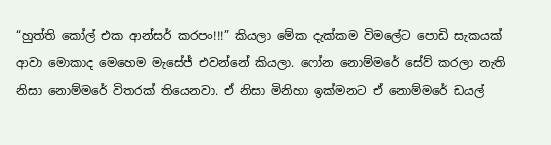“හුත්ති කෝල් එක ආන්සර් කරපං!!!” කියලා මේක දැක්කම විමලේට පොඩි සැකයක් ආවා මොකාද මෙහෙම මැසේජ් එවන්නේ කියලා. ෆෝන නොම්මරේ සේව් කරලා නැති නිසා නොම්මරේ විතරක් තියෙනවා. ඒ නිසා මිනිහා ඉක්මනට ඒ නොම්මරේ ඩයල්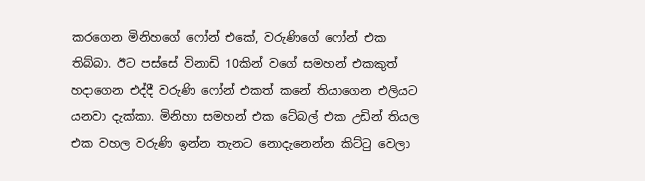කරගෙන මිනිහගේ ෆෝන් එකේ, වරුණිගේ ෆෝන් එක තිබ්බා. ඊට පස්සේ විනාඩි 10කින් වගේ සමහන් එකකුත් හදාගෙන එද්දී වරුණි ෆෝන් එකත් කනේ තියාගෙන එලියට යනවා දැක්කා. මිනිහා සමහන් එක ටේබල් එක උඩින් තියල එක වහල වරුණි ඉන්න තැනට නොදැනෙන්න කිට්ටු වෙලා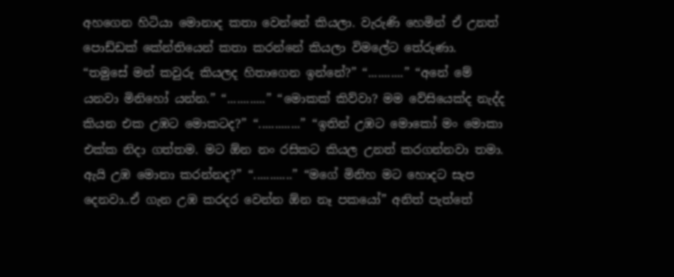අහගෙන හිටියා මොනාද කතා වෙන්නේ කියලා. වැරුණි හෙමින් ඒ උනත් පොඩ්ඩක් කේන්තියෙන් කතා කරන්නේ කියලා විමලේට තේරුණා. “තමුසේ මන් කවුරු කියලද හිතාගෙන ඉන්නේ?” “...........” “අනේ මේ යනවා මිනිහෝ යන්න.” “............” “මොකක් කිව්වා? මම වේසියෙක්ද නැද්ද කියන එක උඹට මොකටද?” “.............” “ඉතින් උඹට මොකෝ මං මොකා එක්ක නිදා ගත්තම. මට ඕන නං රසිකට කියල උනත් කරගන්නවා තමා. ඇයි උඹ මොනා කරන්නද?” “............” “මගේ මිනිහ මට හොදට සැප දෙනවා..ඒ ගැන උඹ කරදර වෙන්න ඕන නෑ පකයෝ” අනිත් පැත්තේ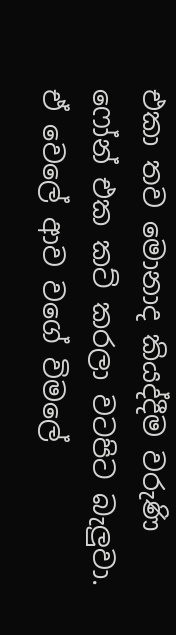එකා තව මොනාද කියද්දීම වරුණි ෆෝන් එක කට් කරලා වටපිට බැලුවා. ඒ වෙලේ ආව වගේ විමලේ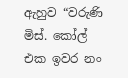ඇහුව “වරුණි මිස්. කෝල් එක ඉවර නං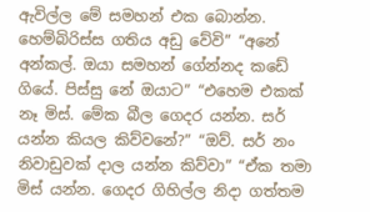ඇවිල්ල මේ සමහන් එක බොන්න. හෙම්බිරිස්ස ගතිය අඩු වේවි” “අනේ අන්කල්. ඔයා සමහන් ගේන්නද කඩේ ගියේ. පිස්සු නේ ඔයාට” “එහෙම එකක් නෑ මිස්. මේක බීල ගෙදර යන්න. සර් යන්න කියල කිව්වනේ?” “ඔව්. සර් නං නිවාඩුවක් දාල යන්න කිව්වා” “ඒක තමා මිස් යන්න. ගෙදර ගිහිල්ල නිදා ගත්තම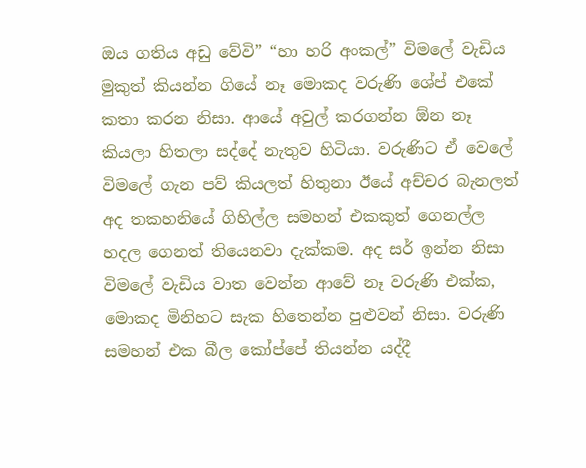ඔය ගතිය අඩු වේවි” “හා හරි අංකල්” විමලේ වැඩිය මුකුත් කියන්න ගියේ නෑ මොකද වරුණි ශේප් එකේ කතා කරන නිසා. ආයේ අවුල් කරගන්න ඕන නෑ කියලා හිතලා සද්දේ නැතුව හිටියා. වරුණිට ඒ වෙලේ විමලේ ගැන පව් කියලත් හිතුනා ඊයේ අච්චර බැනලත් අද තකහනියේ ගිහිල්ල සමහන් එකකුත් ගෙනල්ල හදල ගෙනත් තියෙනවා දැක්කම. අද සර් ඉන්න නිසා විමලේ වැඩිය වාත වෙන්න ආවේ නෑ වරුණි එක්ක, මොකද මිනිහට සැක හිතෙන්න පුළුවන් නිසා. වරුණි සමහන් එක බීල කෝප්පේ තියන්න යද්දී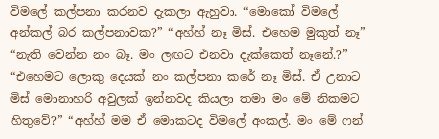විමලේ කල්පනා කරනව දැකලා ඇහුවා. “මොකෝ විමලේ අන්කල් බර කල්පනාවක?” “අහ්හ් නෑ මිස්. එහෙම මුකුත් නෑ” “නැති වෙන්න නං බෑ. මං ලඟට එනවා දැක්කෙත් නෑනේ.?” “එහෙමට ලොකු දෙයක් නං කල්පනා කරේ නෑ මිස්. ඒ උනාට මිස් මොනාහරි අවුලක් ඉන්නවද කියලා තමා මං මේ නිකමට හිතුවේ?” “අහ්හ් මම ඒ මොකටද විමලේ අංකල්. මං මේ ෆන්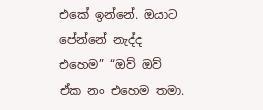එකේ ඉන්නේ. ඔයාට පේන්නේ නැද්ද එහෙම” “ඔව් ඔව් ඒක නං එහෙම තමා.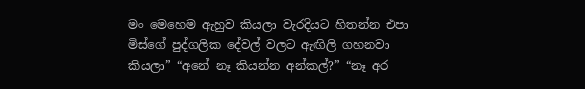මං මෙහෙම ඇහුව කියලා වැරදියට හිතන්න එපා මිස්ගේ පුද්ගලික දේවල් වලට ඇඟිලි ගහනවා කියලා” “අනේ නෑ කියන්න අන්කල්?” “නෑ අර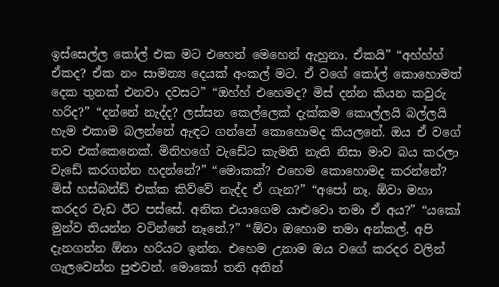ඉස්සෙල්ල කෝල් එක මට එහෙන් මෙහෙන් ඇහුනා. ඒකයි” “අහ්හ්හ් ඒකද? ඒක නං සාමන්‍ය දෙයක් අංකල් මට. ඒ වගේ කෝල් කොහොමත් දෙක තුනක් එනවා දවසට” “ඔහ්හ් එහෙමද? මිස් දන්න කියන කවුරු හරිද?” “දන්නේ නැද්ද? ලස්සන කෙල්ලෙක් දැක්කම කොල්ලයි බල්ලයි හැම එකාම බලන්නේ ඇඳට ගන්නේ කොහොමද කියලනේ. ඔය ඒ වගේ තව එක්කෙනෙක්. මිනිහගේ වැඩේට කැමති නැති නිසා මාව බය කරලා වැඩේ කරගන්න හදන්නේ?” “මොකක්? එහෙම කොහොමද කරන්නේ? මිස් හස්බන්ඩ් එක්ක කිව්වේ නැද්ද ඒ ගැන?” “අපෝ නෑ. ඕවා මහා කරදර වැඩ ඊට පස්සේ. අනික එයාගෙම යාළුවො තමා ඒ අය?” “යකෝ මුන්ව තියන්න වටින්නේ නෑනේ.?” “ඕවා ඔහොම තමා අන්කල්. අපි දැනගන්න ඕනා හරියට ඉන්න. එහෙම උනාම ඔය වගේ කරදර වලින් ගැලවෙන්න පුළුවන්. මොකෝ තනි අතින්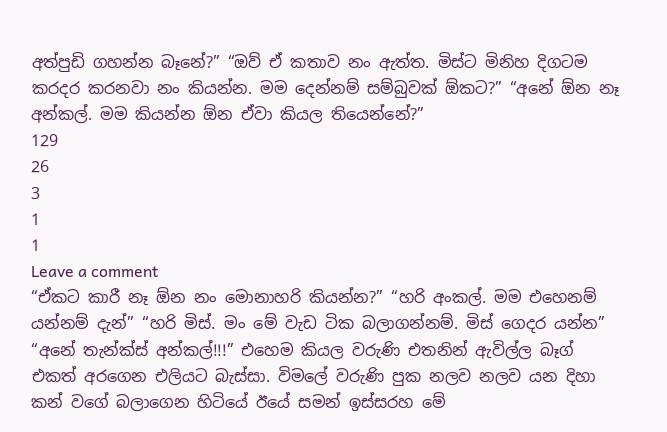අත්පුඩි ගහන්න බෑනේ?” “ඔව් ඒ කතාව නං ඇත්ත. මිස්ට මිනිහ දිගටම කරදර කරනවා නං කියන්න. මම දෙන්නම් සම්බුවක් ඕකට?” “අනේ ඕන නෑ අන්කල්. මම කියන්න ඕන ඒවා කියල තියෙන්නේ?”
129
26
3
1
1
Leave a comment
“ඒකට කාරී නෑ ඕන නං මොනාහරි කියන්න?” “හරි අංකල්. මම එහෙනම් යන්නම් දැන්” “හරි මිස්. මං මේ වැඩ ටික බලාගන්නම්. මිස් ගෙදර යන්න” “අනේ තැන්ක්ස් අන්කල්!!!” එහෙම කියල වරුණි එතනින් ඇවිල්ල බෑග් එකත් අරගෙන එලියට බැස්සා. විමලේ වරුණි පුක නලව නලව යන දිහා කන් වගේ බලාගෙන හිටියේ ඊයේ සමන් ඉස්සරහ මේ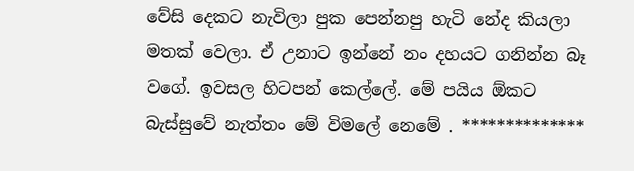වේසි දෙකට නැවිලා පුක පෙන්නපු හැටි නේද කියලා මතක් වෙලා. ඒ උනාට ඉන්නේ නං දහයට ගනින්න බෑ වගේ. ඉවසල හිටපන් කෙල්ලේ. මේ පයිය ඕකට බැස්සුවේ නැත්තං මේ විමලේ නෙමේ . **************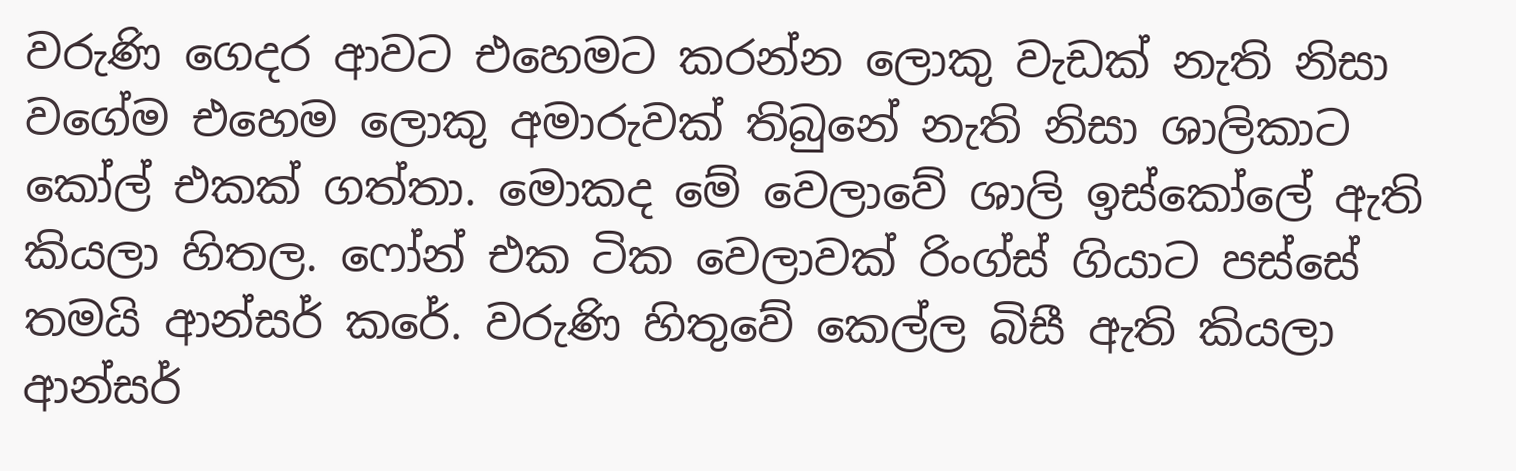වරුණි ගෙදර ආවට එහෙමට කරන්න ලොකු වැඩක් නැති නිසා වගේම එහෙම ලොකු අමාරුවක් තිබුනේ නැති නිසා ශාලිකාට කෝල් එකක් ගත්තා. මොකද මේ වෙලාවේ ශාලි ඉස්කෝලේ ඇති කියලා හිතල. ෆෝන් එක ටික වෙලාවක් රිංග්ස් ගියාට පස්සේ තමයි ආන්සර් කරේ. වරුණි හිතුවේ කෙල්ල බිසී ඇති කියලා ආන්සර්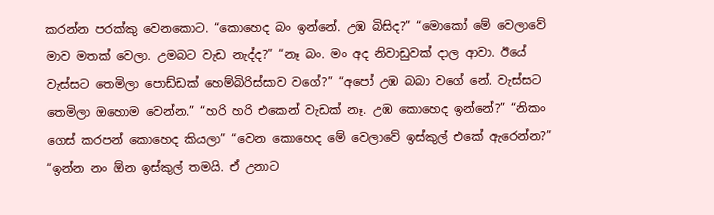කරන්න පරක්කු වෙනකොට. “කොහෙද බං ඉන්නේ. උඹ බිසිද?” “මොකෝ මේ වෙලාවේ මාව මතක් වෙලා. උමබට වැඩ නැද්ද?” “නෑ බං. මං අද නිවාඩුවක් දාල ආවා. ඊයේ වැස්සට තෙමිලා පොඩ්ඩක් හෙම්බිරිස්සාව වගේ?” “අපෝ උඹ බබා වගේ නේ. වැස්සට තෙමිලා ඔහොම වෙන්න.” “හරි හරි එකෙන් වැඩක් නෑ. උඹ කොහෙද ඉන්නේ?” “නිකං ගෙස් කරපන් කොහෙද කියලා” “වෙන කොහෙද මේ වෙලාවේ ඉස්කුල් එකේ ඇරෙන්න?” “ඉන්න නං ඕන ඉස්කුල් තමයි. ඒ උනාට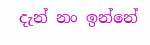දැන් නං ඉන්නේ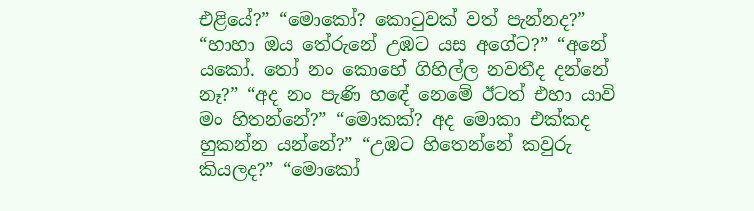එළියේ?” “මොකෝ? කොටුවක් වත් පැන්නද?” “හාහා ඔය තේරුනේ උඹට යස අගේට?” “අනේ යකෝ. තෝ නං කොහේ ගිහිල්ල නවතීද දන්නේ නෑ?” “අද නං පැණි හඳේ නෙමේ ඊටත් එහා යාවි මං හිතන්නේ?” “මොකක්? අද මොකා එක්කද හුකන්න යන්නේ?” “උඹට හිතෙන්නේ කවුරු කියලද?” “මොකෝ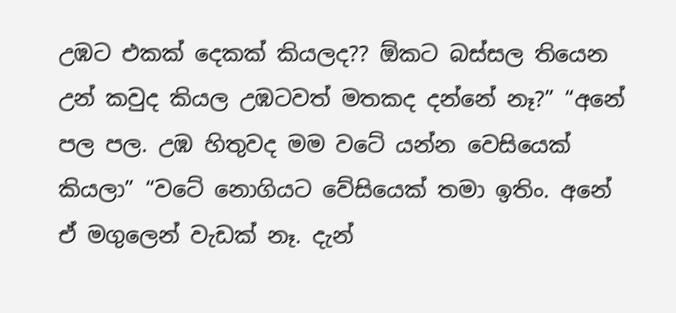උඹට එකක් දෙකක් කියලද?? ඕකට බස්සල තියෙන උන් කවුද කියල උඹටවත් මතකද දන්නේ නෑ?” “අනේ පල පල. උඹ හිතුවද මම වටේ යන්න වෙසියෙක් කියලා” “වටේ නොගියට වේසියෙක් තමා ඉතිං. අනේ ඒ මගුලෙන් වැඩක් නෑ. දැන්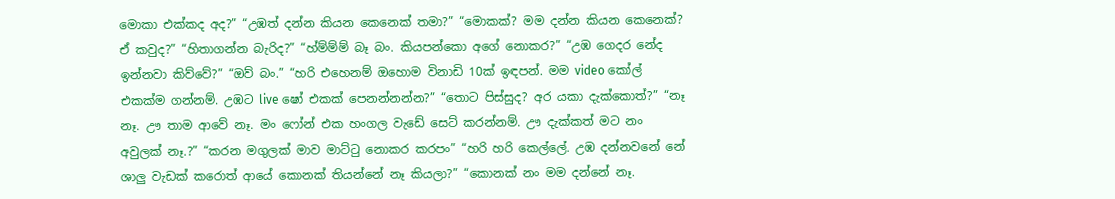මොකා එක්කද අද?” “උඹත් දන්න කියන කෙනෙක් තමා?” “මොකක්? මම දන්න කියන කෙනෙක්? ඒ කවුද?” “හිතාගන්න බැරිද?” “හ්ම්ම්ම් බෑ බං. කියපන්කො අගේ නොකර?” “උඹ ගෙදර නේද ඉන්නවා කිව්වේ?” “ඔව් බං.” “හරි එහෙනම් ඔහොම විනාඩි 10ක් ඉඳපන්. මම video කෝල් එකක්ම ගන්නම්. උඹට live ෂෝ එකක් පෙනන්නන්න?” “තොට පිස්සුද? අර යකා දැක්කොත්?” “නෑ නෑ. ඌ තාම ආවේ නෑ. මං ෆෝන් එක හංගල වැඩේ සෙට් කරන්නම්. ඌ දැක්කත් මට නං අවුලක් නෑ.?” “කරන මගුලක් මාව මාට්ටු නොකර කරපං” “හරි හරි කෙල්ලේ. උඹ දන්නවනේ නේ ශාලු වැඩක් කරොත් ආයේ කොනක් තියන්නේ නෑ කියලා?” “කොනක් නං මම දන්නේ නෑ.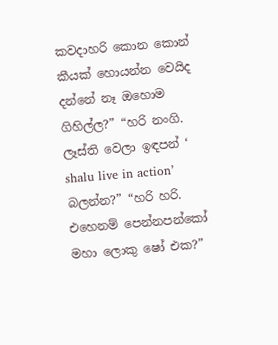කවදාහරි කොන කොන් කීයක් හොයන්න වෙයිද දන්නේ නෑ ඔහොම ගිහිල්ල?” “හරි නංගි. ලෑස්ති වෙලා ඉඳපන් ‘ shalu live in action’ බලන්න?” “හරි හරි. එහෙනම් පෙන්නපන්කෝ මහා ලොකු ෂෝ එක?”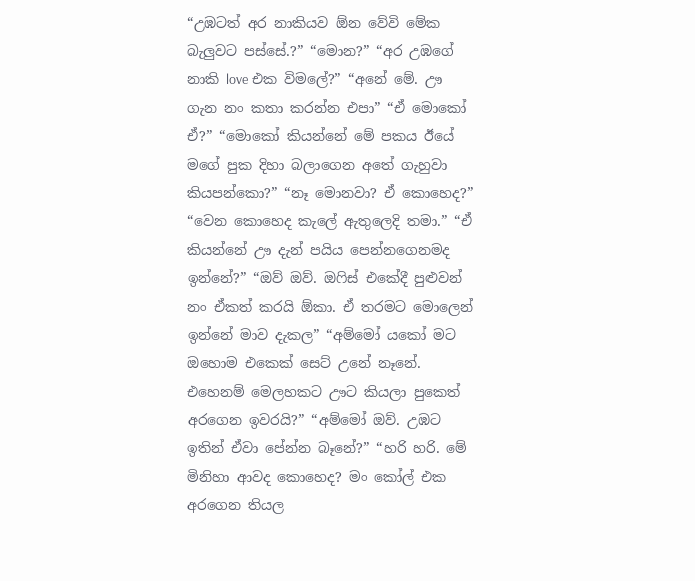“උඹටත් අර නාකියව ඕන වේවි මේක බැලුවට පස්සේ.?” “මොන?” “අර උඹගේ නාකි love එක විමලේ?” “අනේ මේ. ඌ ගැන නං කතා කරන්න එපා” “ඒ මොකෝ ඒ?” “මොකෝ කියන්නේ මේ පකය ඊයේ මගේ පුක දිහා බලාගෙන අතේ ගැහුවා කියපන්කො?” “නෑ මොනවා? ඒ කොහෙද?” “වෙන කොහෙද කැලේ ඇතුලෙදි තමා.” “ඒ කියන්නේ ඌ දැන් පයිය පෙන්නගෙනමද ඉන්නේ?” “ඔව් ඔව්. ඔෆිස් එකේදී පුළුවන් නං ඒකත් කරයි ඕකා. ඒ තරමට මොලෙන් ඉන්නේ මාව දැකල” “අම්මෝ යකෝ මට ඔහොම එකෙක් සෙට් උනේ නෑනේ. එහෙනම් මෙලහකට ඌට කියලා පුකෙත් අරගෙන ඉවරයි?” “අම්මෝ ඔව්. උඹට ඉතින් ඒවා පේන්න බෑනේ?” “හරි හරි. මේ මිනිහා ආවද කොහෙද? මං කෝල් එක අරගෙන තියල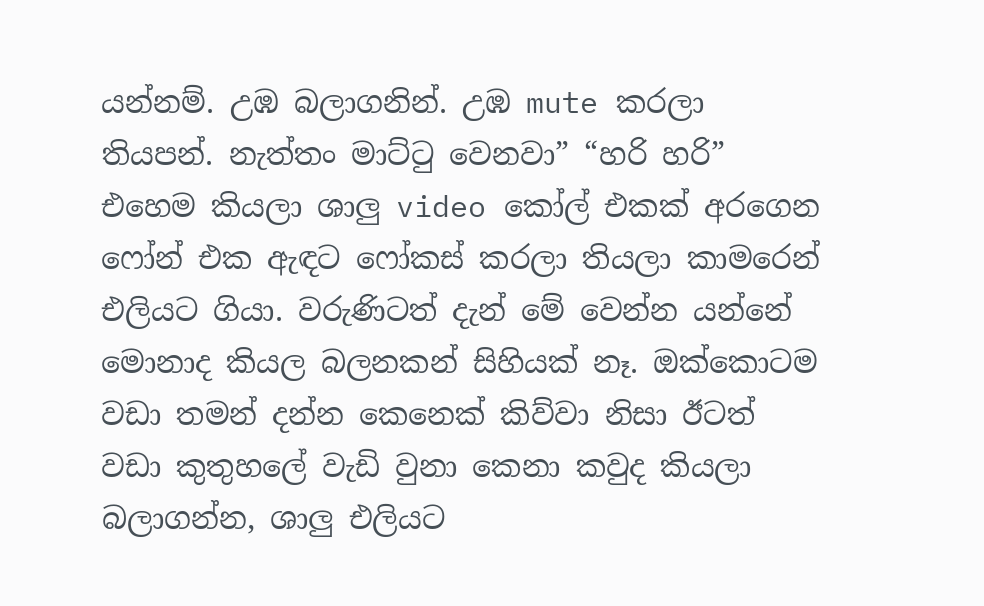යන්නම්. උඹ බලාගනින්. උඹ mute කරලා තියපන්. නැත්තං මාට්ටු වෙනවා” “හරි හරි” එහෙම කියලා ශාලු video කෝල් එකක් අරගෙන ෆෝන් එක ඇඳට ෆෝකස් කරලා තියලා කාමරෙන් එලියට ගියා. වරුණිටත් දැන් මේ වෙන්න යන්නේ මොනාද කියල බලනකන් සිහියක් නෑ. ඔක්කොටම වඩා තමන් දන්න කෙනෙක් කිව්වා නිසා ඊටත් වඩා කුතුහලේ වැඩි වුනා කෙනා කවුද කියලා බලාගන්න, ශාලු එලියට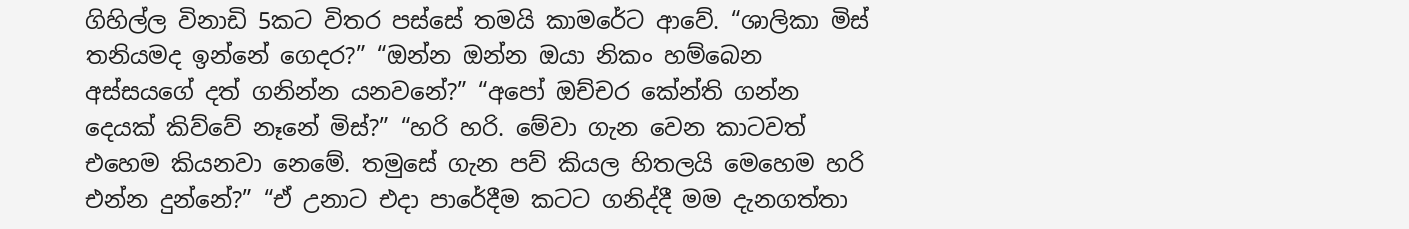ගිහිල්ල විනාඩි 5කට විතර පස්සේ තමයි කාමරේට ආවේ. “ශාලිකා මිස් තනියමද ඉන්නේ ගෙදර?” “ඔන්න ඔන්න ඔයා නිකං හම්බෙන අස්සයගේ දත් ගනින්න යනවනේ?” “අපෝ ඔච්චර කේන්ති ගන්න දෙයක් කිව්වේ නෑනේ මිස්?” “හරි හරි. මේවා ගැන වෙන කාටවත් එහෙම කියනවා නෙමේ. තමුසේ ගැන පව් කියල හිතලයි මෙහෙම හරි එන්න දුන්නේ?” “ඒ උනාට එදා පාරේදීම කටට ගනිද්දී මම දැනගත්තා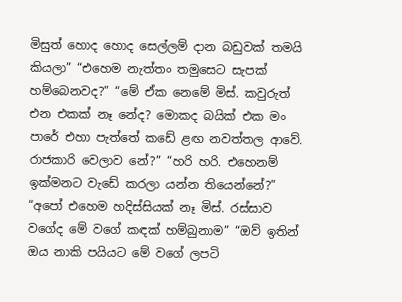මිසුත් හොද හොද සෙල්ලම් දාන බඩුවක් තමයි කියලා” “එහෙම නැත්තං තමුසෙට සැපක් හම්බෙනවද?” “මේ ඒක නෙමේ මිස්. කවුරුත් එන එකක් නෑ නේද? මොකද බයික් එක මං පාරේ එහා පැත්තේ කඩේ ළඟ නවත්තල ආවේ. රාජකාරි වෙලාව නේ?” “හරි හරි. එහෙනම් ඉක්මනට වැඩේ කරලා යන්න තියෙන්නේ?” “අපෝ එහෙම හදිස්සියක් නෑ මිස්. රස්සාව වගේද මේ වගේ කඳක් හම්බුනාම” “ඔව් ඉතින් ඔය නාකි පයියට මේ වගේ ලපටි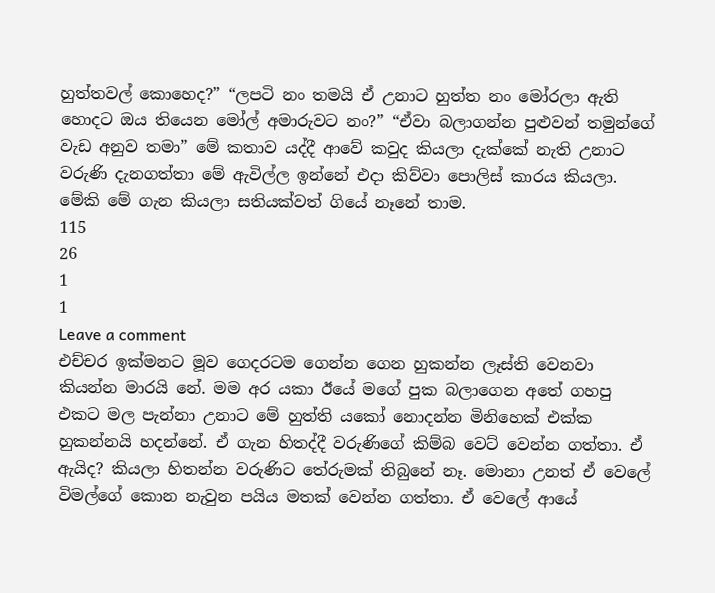හුත්තවල් කොහෙද?” “ලපටි නං තමයි ඒ උනාට හුත්ත නං මෝරලා ඇති හොදට ඔය තියෙන මෝල් අමාරුවට නං?” “ඒවා බලාගන්න පුළුවන් තමුන්ගේ වැඩ අනුව තමා” මේ කතාව යද්දී ආවේ කවුද කියලා දැක්කේ නැති උනාට වරුණි දැනගත්තා මේ ඇවිල්ල ඉන්නේ එදා කිව්වා පොලිස් කාරය කියලා. මේකි මේ ගැන කියලා සතියක්වත් ගියේ නෑනේ තාම.
115
26
1
1
Leave a comment
එච්චර ඉක්මනට මූව ගෙදරටම ගෙන්න ගෙන හුකන්න ලෑස්ති වෙනවා කියන්න මාරයි නේ. මම අර යකා ඊයේ මගේ පුක බලාගෙන අතේ ගහපු එකට මල පැන්නා උනාට මේ හුත්ති යකෝ නොදන්න මිනිහෙක් එක්ක හුකන්නයි හදන්නේ. ඒ ගැන හිතද්දී වරුණිගේ කිම්බ වෙට් වෙන්න ගත්තා. ඒ ඇයිද? කියලා හිතන්න වරුණිට තේරුමක් තිබුනේ නෑ. මොනා උනත් ඒ වෙලේ විමල්ගේ කොන නැවුන පයිය මතක් වෙන්න ගත්තා. ඒ වෙලේ ආයේ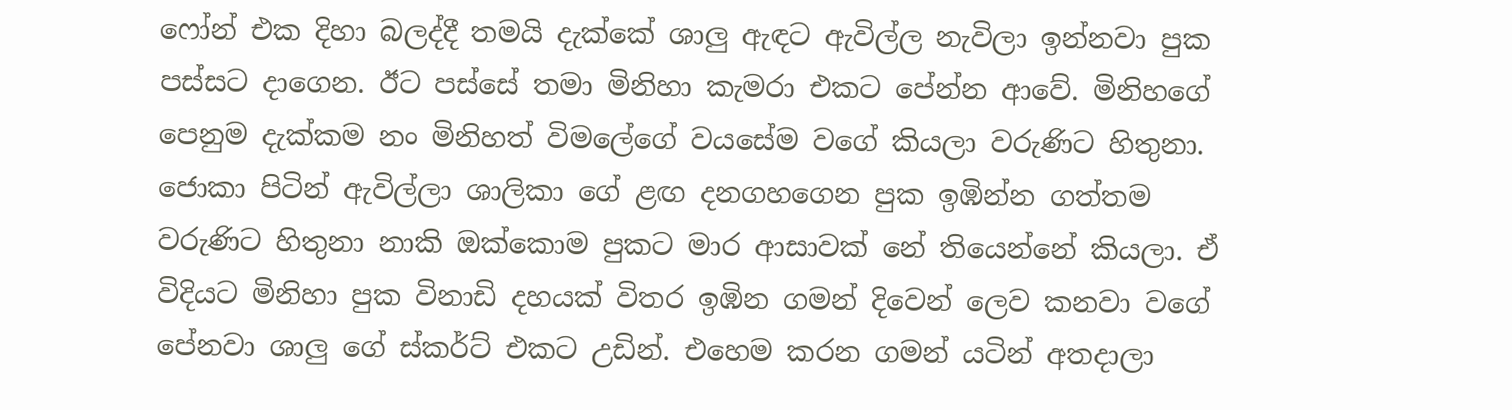ෆෝන් එක දිහා බලද්දී තමයි දැක්කේ ශාලු ඇඳට ඇවිල්ල නැවිලා ඉන්නවා පුක පස්සට දාගෙන. ඊට පස්සේ තමා මිනිහා කැමරා එකට පේන්න ආවේ. මිනිහගේ පෙනුම දැක්කම නං මිනිහත් විමලේගේ වයසේම වගේ කියලා වරුණිට හිතුනා. ජොකා පිටින් ඇවිල්ලා ශාලිකා ගේ ළඟ දනගහගෙන පුක ඉඹින්න ගත්තම වරුණිට හිතුනා නාකි ඔක්කොම පුකට මාර ආසාවක් නේ තියෙන්නේ කියලා. ඒ විදියට මිනිහා පුක විනාඩි දහයක් විතර ඉඹින ගමන් දිවෙන් ලෙව කනවා වගේ පේනවා ශාලු ගේ ස්කර්ට් එකට උඩින්. එහෙම කරන ගමන් යටින් අතදාලා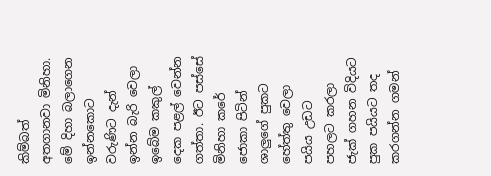කිම්බත් අතගානවා මිනිහා. මේ දිහා බලාගෙන ඉන්නකොට වරුණිට දැන් ඉන්න බැරි වෙලා ඉබේම කකුල් දෙක පළල් වෙන්න ගත්තා. ඊට පස්සේ මිනිහා කරේ ජොකා පිටින් ශාලුගේ පුකට හේත්තු වෙලා පයිය උඩට පහලට කරලා ජැක් ගහන විදියට පුක පයියට තද කරගන්න ගමන්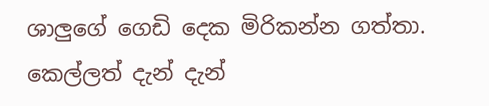ශාලුගේ ගෙඩි දෙක මිරිකන්න ගත්තා. කෙල්ලත් දැන් දැන්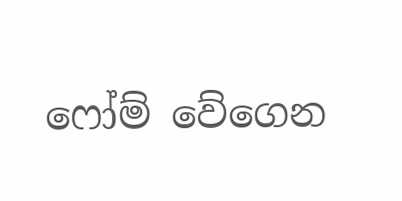ෆෝම් වේගෙන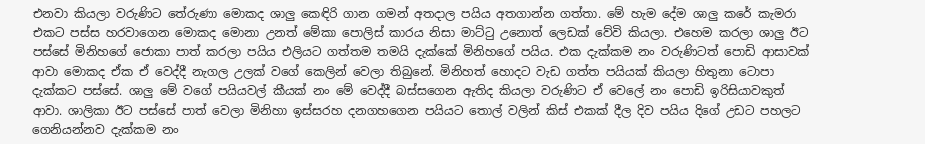එනවා කියලා වරුණිට තේරුණා මොකද ශාලු කෙඳිරි ගාන ගමන් අතදාල පයිය අතගාන්න ගත්තා. මේ හැම දේම ශාලු කරේ කැමරා එකට පස්ස හරවාගෙන මොකද මොනා උනත් මේකා පොලිස් කාරය නිසා මාට්ටු උනොත් ලෙඩක් වේවි කියලා. එහෙම කරලා ශාලු ඊට පස්සේ මිනිහගේ ජොකා පාත් කරලා පයිය එලියට ගත්තම තමයි දැක්කේ මිනිහගේ පයිය. එක දැක්කම නං වරුණිටත් පොඩි ආසාවක් ආවා මොකද ඒක ඒ වෙද්දී නැගල උලක් වගේ කෙලින් වෙලා තිබුනේ. මිනිහත් හොදට වැඩ ගත්ත පයියක් කියලා හිතුනා ටොපා දැක්කට පස්සේ. ශාලු මේ වගේ පයියවල් කීයක් නං මේ වෙද්දී බස්සගෙන ඇතිද කියලා වරුණිට ඒ වෙලේ නං පොඩි ඉරිසියාවකුත් ආවා. ශාලිකා ඊට පස්සේ පාත් වෙලා මිනිහා ඉස්සරහ දනගහගෙන පයියට තොල් වලින් කිස් එකක් දීල දිව පයිය දිගේ උඩට පහලට ගෙනියන්නව දැක්කම නං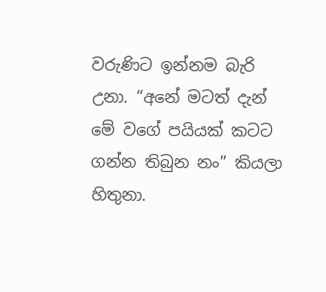වරුණිට ඉන්නම බැරි උනා. “අනේ මටත් දැන් මේ වගේ පයියක් කටට ගන්න තිබුන නං” කියලා හිතුනා.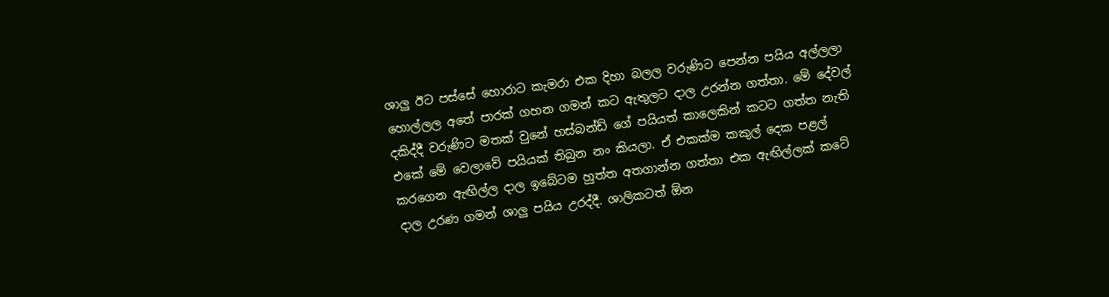ශාලු ඊට පස්සේ හොරාට කැමරා එක දිහා බලල වරුණිට පෙන්න පයිය අල්ලලා හොල්ලල අතේ පාරක් ගහන ගමන් කට ඇතුලට දාල උරන්න ගත්තා. මේ දේවල් දකිද්දී වරුණිට මතක් වුනේ හස්බන්ඩ් ගේ පයියත් කාලෙකින් කටට ගත්ත නැති එකේ මේ වෙලාවේ පයියක් තිබුන නං කියලා. ඒ එකක්ම කකුල් දෙක පළල් කරගෙන ඇඟිල්ල දාල ඉබේටම හුත්ත අතගාන්න ගත්තා එක ඇඟිල්ලක් කටේ දාල උරණ ගමන් ශාලු පයිය උරද්දී. ශාලිකටත් ඕන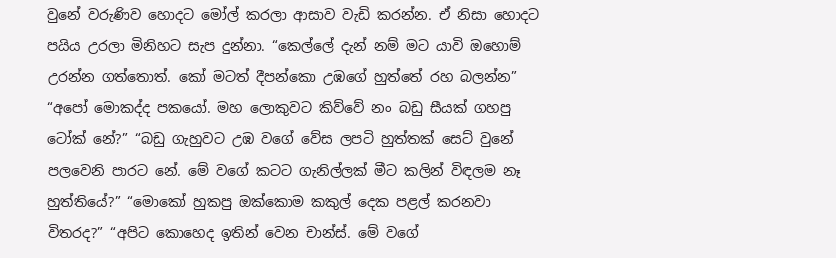වුනේ වරුණිව හොදට මෝල් කරලා ආසාව වැඩි කරන්න. ඒ නිසා හොදට පයිය උරලා මිනිහට සැප දුන්නා. “කෙල්ලේ දැන් නම් මට යාවි ඔහොම් උරන්න ගත්තොත්. කෝ මටත් දීපන්කො උඹගේ හුත්තේ රහ බලන්න” “අපෝ මොකද්ද පකයෝ. මහ ලොකුවට කිව්වේ නං බඩු සීයක් ගහපු ටෝක් නේ?” “බඩු ගැහුවට උඹ වගේ වේස ලපටි හුත්තක් සෙට් වුනේ පලවෙනි පාරට නේ. මේ වගේ කටට ගැනිල්ලක් මීට කලින් විඳලම නෑ හුත්තියේ?” “මොකෝ හුකපු ඔක්කොම කකුල් දෙක පළල් කරනවා විතරද?” “අපිට කොහෙද ඉතින් වෙන චාන්ස්. මේ වගේ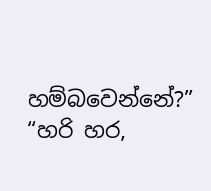හම්බවෙන්නේ?” “හරි හර,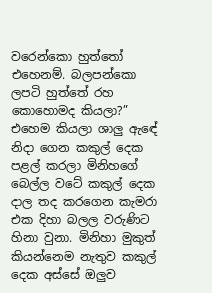වරෙන්කො හුත්තෝ එහෙනම්. බලපන්කො ලපටි හුත්තේ රහ කොහොමද කියලා?” එහෙම කියලා ශාලු ඇඳේ නිදා ගෙන කකුල් දෙක පළල් කරලා මිනිහගේ බෙල්ල වටේ කකුල් දෙක දාල තද කරගෙන කැමරා එක දිහා බලල වරුණිට හිනා වුනා. මිනිහා මුකුත් කියන්නෙම නැතුව කකුල් දෙක අස්සේ ඔලුව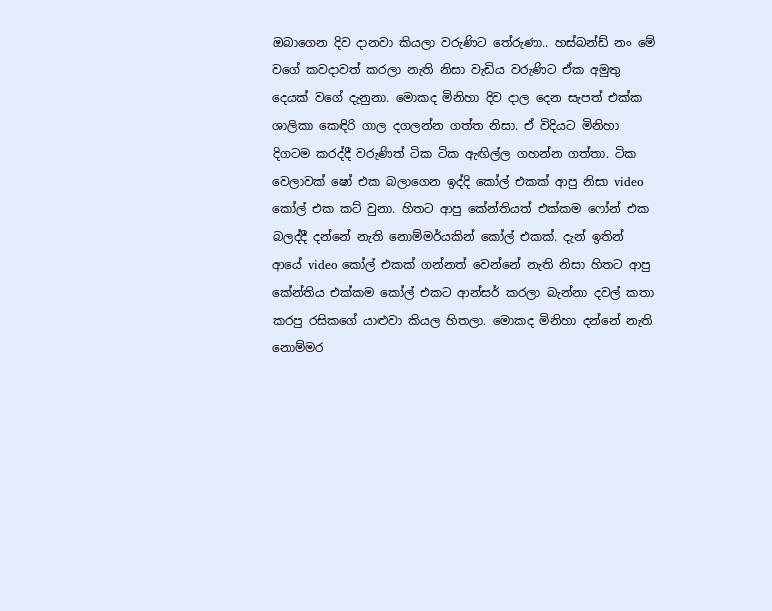ඔබාගෙන දිව දානවා කියලා වරුණිට තේරුණා.. හස්බන්ඩ් නං මේ වගේ කවදාවත් කරලා නැති නිසා වැඩිය වරුණිට ඒක අමුතු දෙයක් වගේ දැනුනා. මොකද මිනිහා දිව දාල දෙන සැපත් එක්ක ශාලිකා කෙඳිරි ගාල දගලන්න ගත්ත නිසා. ඒ විදියට මිනිහා දිගටම කරද්දී වරුණිත් ටික ටික ඇඟිල්ල ගහන්න ගත්තා. ටික වෙලාවක් ෂෝ එක බලාගෙන ඉද්දි කෝල් එකක් ආපු නිසා video කෝල් එක කට් වුනා. හිතට ආපු කේන්තියත් එක්කම ෆෝන් එක බලද්දී දන්නේ නැති නොම්මර්යකින් කෝල් එකක්. දැන් ඉතින් ආයේ video කෝල් එකක් ගන්නත් වෙන්නේ නැති නිසා හිතට ආපු කේන්තිය එක්කම කෝල් එකට ආන්සර් කරලා බැන්නා දවල් කතා කරපු රසිකගේ යාළුවා කියල හිතලා. මොකද මිනිහා දන්නේ නැති නොම්මර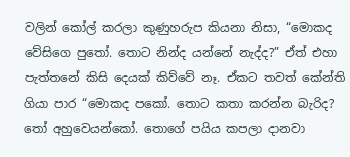වලින් කෝල් කරලා කුණුහරුප කියනා නිසා, “මොකද වේසිගෙ පුතෝ. තොට නින්ද යන්නේ නැද්ද?” ඒත් එහා පැත්තනේ කිසි දෙයක් කිව්වේ නෑ. ඒකට තවත් කේන්ති ගියා පාර “මොකද පකෝ. තොට කතා කරන්න බැරිද? තෝ අහුවෙයන්කෝ. තොගේ පයිය කපලා දානවා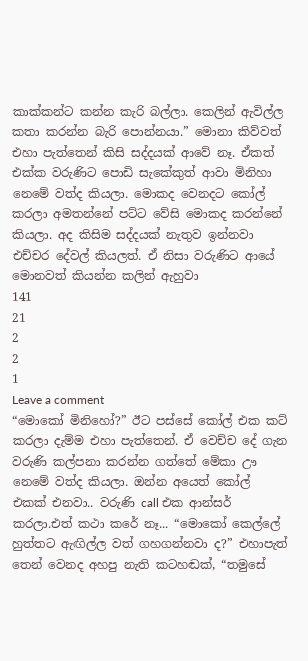කාක්කන්ට කන්න කැරි බල්ලා. කෙලින් ඇවිල්ල කතා කරන්න බැරි පොන්නයා.” මොනා කිව්වත් එහා පැත්තෙන් කිසි සද්දයක් ආවේ නෑ. ඒකත් එක්ක වරුණිට පොඩි සැකේකුත් ආවා මිනිහා නෙමේ වත්ද කියලා. මොකද වෙනදට කෝල් කරලා අමතන්නේ පට්ට වේසි මොකද කරන්නේ කියලා. අද කිසිම සද්දයක් නැතුව ඉන්නවා එච්චර දේවල් කියලත්. ඒ නිසා වරුණිට ආයේ මොනවත් කියන්න කලින් ඇහුවා
141
21
2
2
1
Leave a comment
“මොකෝ මිනිහෝ?” ඊට පස්සේ කෝල් එක කට් කරලා දැම්ම එහා පැත්තෙන්. ඒ වෙච්ච දේ ගැන වරුණි කල්පනා කරන්න ගත්තේ මේකා ඌ නෙමේ වත්ද කියලා. ඔන්න අයෙත් කෝල් එකක් එනවා.. වරුණි call එක ආන්සර් කරලා.එත් කථා කරේ නෑ... “මොකෝ කෙල්ලේ හුත්තට ඇඟිල්ල වත් ගහගන්නවා ද?” එහාපැත් තෙන් වෙනද අහපු නැති කටහඬක්, “තමුසේ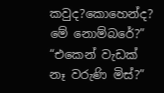කවුද?කොහෙන්ද? මේ නොම්බරේ?” “එකෙන් වැඩක් නෑ වරුණි මිස්?”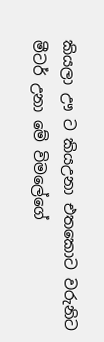කියලා ඌ ට කියඋනා එතකොට වරුනිට මීටර් උනා මේ විමලේගේ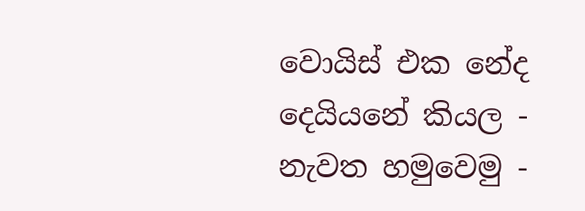වොයිස් එක නේද දෙයියනේ කියල - නැවත හමුවෙමු -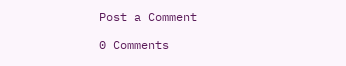Post a Comment

0 Comments